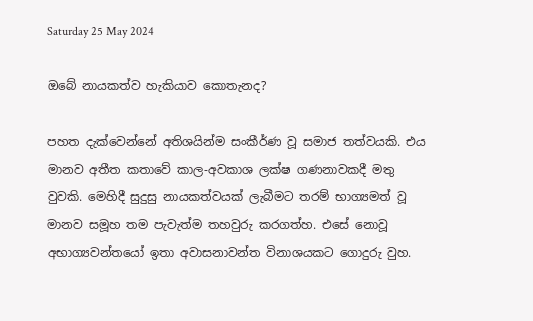Saturday 25 May 2024

ඔබේ නායකත්ව හැකියාව කොතැනද?

පහත දැක්වෙන්නේ අතිශයින්ම සංකීර්ණ වූ සමාජ තත්වයකි. එය මානව අතීත කතාවේ කාල-අවකාශ ලක්ෂ ගණනාවකදී මතු වුවකි. මෙහිදී සුදුසු නායකත්වයක් ලැබීමට තරම් භාග්‍යමත් වූ මානව සමූහ තම පැවැත්ම තහවුරු කරගත්හ. එසේ නොවූ අභාග්‍යවන්තයෝ ඉතා අවාසනාවන්ත විනාශයකට ගොදුරු වුහ.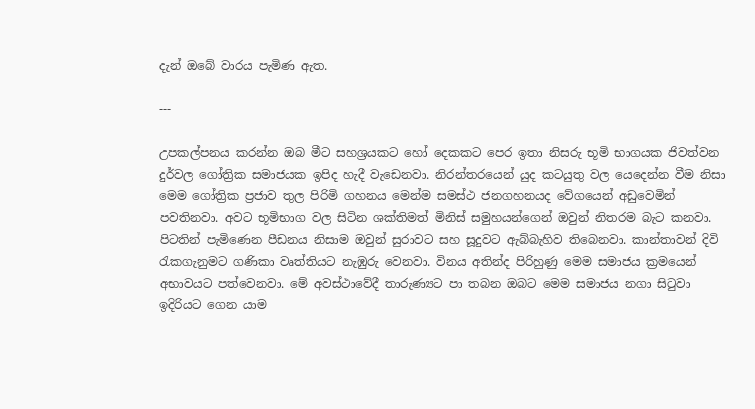දැන් ඔබේ වාරය පැමිණ ඇත.

---

උපකල්පනය කරන්න ඔබ මීට සහශ්‍රයකට හෝ දෙකකට පෙර ඉතා නිසරු භූමි භාගයක ජිවත්වන දුර්වල ගෝත්‍රික සමාජයක ඉපිද හැදී වැඩෙනවා. නිරන්තරයෙන් යුද කටයුතු වල යෙදෙන්න වීම නිසා මෙම ගෝත්‍රික ප්‍රජාව තුල පිරිමි ගහනය මෙන්ම සමස්ථ ජනගහනයද වේගයෙන් අඩුවෙමින් පවතිනවා. අවට භූමිභාග වල සිටින ශක්තිමත් මිනිස් සමුහයන්ගෙන් ඔවුන් නිතරම බැට කනවා. පිටතින් පැමිණෙන පීඩනය නිසාම ඔවුන් සුරාවට සහ සූදුවට ඇබ්බැහිව තිබෙනවා. කාන්තාවන් දිවි රැකගැනුමට ගණිකා වෘත්තියට නැඹුරු වෙනවා. විනය අතින්ද පිරිහුණු මෙම සමාජය ක්‍රමයෙන් අභාවයට පත්වෙනවා. මේ අවස්ථාවේදී තාරුණ්‍යට පා තබන ඔබට මෙම සමාජය නගා සිටුවා ඉදිරියට ගෙන යාම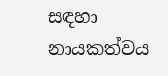සඳහා නායකත්වය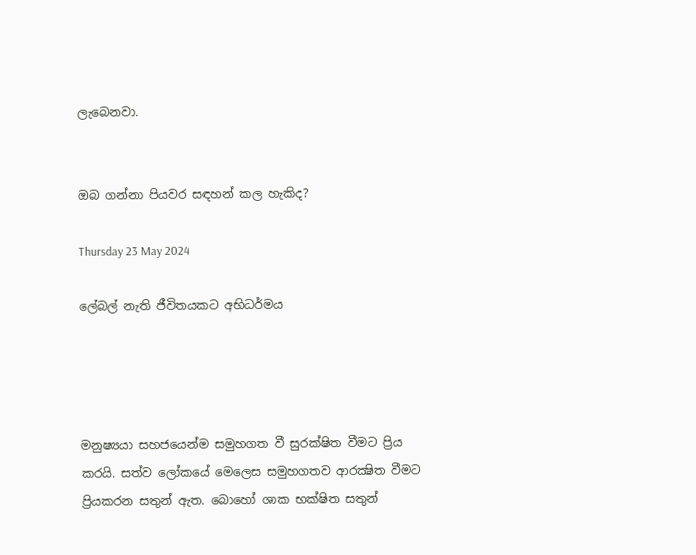ලැබෙනවා.


ඔබ ගන්නා පියවර සඳහන් කල හැකිද?

Thursday 23 May 2024

ලේබල් නැති ජීවිතයකට අභිධර්මය




මනුෂ්‍යයා සහජයෙන්ම සමුහගත වී සුරක්ෂිත වීමට ප්‍රිය කරයි. සත්ව ලෝකයේ මෙලෙස සමුහගතව ආරක්‍ෂිත වීමට ප්‍රියකරන සතුන් ඇත. බොහෝ ශාක භක්ෂිත සතුන්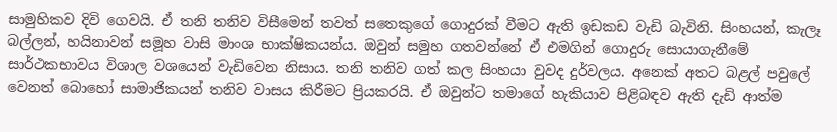සාමුහිකව දිවි ගෙවයි. ඒ තනි තනිව විසීමෙන් තවත් සතෙකුගේ ගොදුරක් වීමට ඇති ඉඩකඩ වැඩි බැවිනි. සිංහයන්, කැලෑ බල්ලන්, හයිනාවන් සමූහ වාසි මාංශ භාක්ෂිකයන්ය. ඔවුන් සමුහ ගතවන්නේ ඒ එමගින් ගොදුරු සොයාගැනීමේ සාර්ථකභාවය විශාල වශයෙන් වැඩිවෙන නිසාය. තනි තනිව ගත් කල සිංහයා වුවද දුර්වලය. අනෙක් අතට බළල් පවුලේ වෙනත් බොහෝ සාමාජිකයන් තනිව වාසය කිරීමට ප්‍රියකරයි. ඒ ඔවුන්ට තමාගේ හැකියාව පිළිබඳව ඇති දැඩි ආත්ම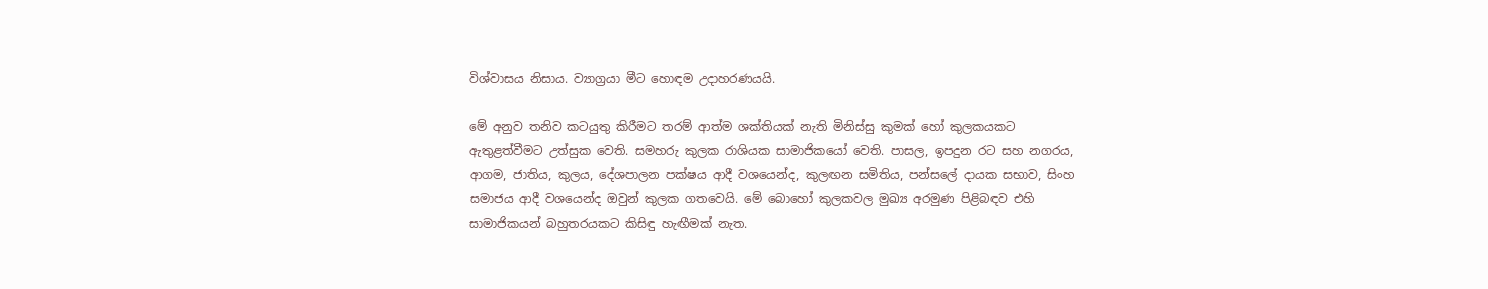විශ්වාසය නිසාය. ව්‍යාග්‍රයා මීට හොඳම උදාහරණයයි.

මේ අනුව තනිව කටයුතු කිරීමට තරම් ආත්ම ශක්තියක් නැති මිනිස්සු කුමක් හෝ කුලකයකට ඇතුළත්වීමට උත්සුක වෙති. සමහරු කුලක රාශියක සාමාජිකයෝ වෙති. පාසල, ඉපදුන රට සහ නගරය, ආගම, ජාතිය, කුලය, දේශපාලන පක්ෂය ආදී වශයෙන්ද, කුලඟන සමිතිය, පන්සලේ දායක සභාව, සිංහ සමාජය ආදී වශයෙන්ද ඔවුන් කුලක ගතවෙයි. මේ බොහෝ කුලකවල මුඛ්‍ය අරමුණ පිළිබඳව එහි සාමාජිකයන් බහුතරයකට කිසිඳු හැඟීමක් නැත.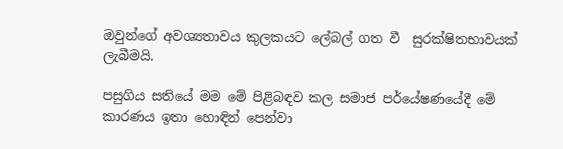ඔවුන්ගේ අවශ්‍යතාවය කුලකයට ලේබල් ගත වී  සුරක්ෂිතභාවයක් ලැබීමයි.

පසුගිය සතියේ මම මේ පිළිබඳව කල සමාජ පර්යේෂණයේදී මේ කාරණය ඉතා හොඳින් පෙන්වා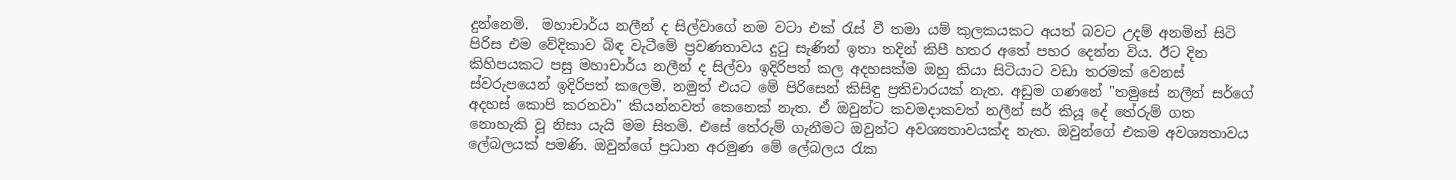දුන්නෙමි.  මහාචාර්ය නලීන් ද සිල්වාගේ නම වටා එක් රැස් වී තමා යම් කුලකයකට අයත් බවට උදම් අනමින් සිටි පිරිස එම වේදිකාව බිඳ වැටීමේ ප්‍රවණතාවය දුටු සැණින් ඉතා තදින් කිපී හතර අතේ පහර දෙන්න විය. ඊට දින කිහිපයකට පසු මහාචාර්ය නලීන් ද සිල්වා ඉදිරිපත් කල අදහසක්ම ඔහු කියා සිටියාට වඩා තරමක් වෙනස් ස්වරුපයෙන් ඉදිරිපත් කලෙමි. නමුත් එයට මේ පිරිසෙන් කිසිඳු ප්‍රතිචාරයක් නැත. අඩුම ගණනේ "තමුසේ නලීන් සර්ගේ අදහස් කොපි කරනවා" කියන්නවත් කෙනෙක් නැත. ඒ ඔවුන්ට කවමදාකවත් නලීන් සර් කියූ දේ තේරුම් ගත නොහැකි වූ නිසා යැයි මම සිතමි. එසේ තේරුම් ගැනීමට ඔවුන්ට අවශ්‍යතාවයක්ද නැත. ඔවුන්ගේ එකම අවශ්‍යතාවය ලේබලයක් පමණි. ඔවුන්ගේ ප්‍රධාන අරමුණ මේ ලේබලය රැක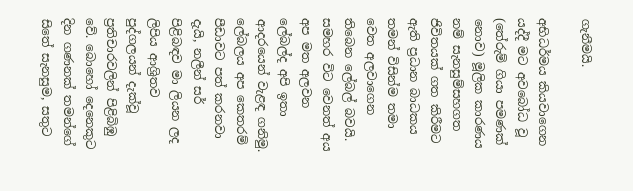ගැනීමයි.

අභිධර්මය කියවාගෙන යද්දී මට අවබෝධ වූ (තේරුම් ගියා පමණක් නොව) මූලික කාරණය නම් සැනසුම්සහගත ජිවිතයක් ගත කිරීමට ඇති ප්‍රධාන බාධකය තමන් විසින්ම තමා වෙත අලවාගෙන තිබෙන ලේබල් බවයි. සමහර විට වෙනත් අය අප මත අලවන ලේබල්ද අපි ඉතා ආදරයෙන් වැළඳ ගනිමු. ලේබලය අප කෙතරම් පීඩාවට පත් කරනවා දැයි, නලීන් සර් පිළිබඳව මා ලියන ලද ලිපිය ආශ්‍රිතව පුද්ගලයන් දැක්වූ ප්‍රතිචාරවලින් පිළිබිඹු වේ. බොහෝ දෙනෙකුට දින ගණනක් තමන්ගේ සිතේ සැනසුම, සතුට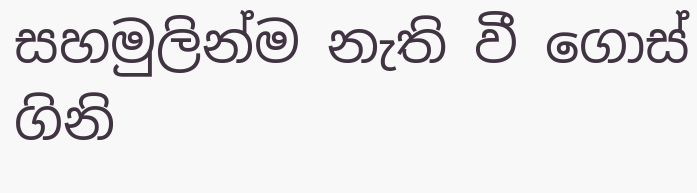සහමුලින්ම නැති වී ගොස් ගිනි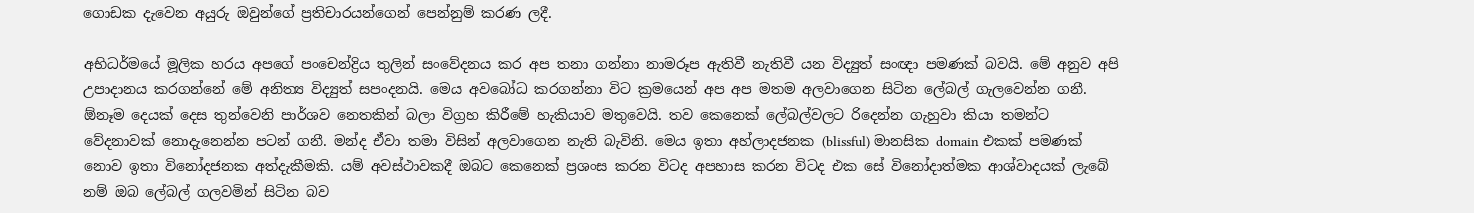ගොඩක දැවෙන අයුරු ඔවුන්ගේ ප්‍රතිචාරයන්ගෙන් පෙන්නුම් කරණ ලදී.

අභිධර්මයේ මූලික හරය අපගේ පංචෙන්ද්‍රිය තුලින් සංවේදනය කර අප තනා ගන්නා නාමරූප ඇතිවී නැතිවී යන විද්‍යුත් සංඥා පමණක් බවයි. මේ අනුව අපි උපාදානය කරගන්නේ මේ අනිත්‍ය විද්‍යුත් සපංදනයි. මෙය අවබෝධ කරගන්නා විට ක්‍රමයෙන් අප අප මතම අලවාගෙන සිටින ලේබල් ගැලවෙන්න ගනී. ඕනෑම දෙයක් දෙස තුන්වෙනි පාර්ශව නෙතකින් බලා විග්‍රහ කිරීමේ හැකියාව මතුවෙයි. තව කෙනෙක් ලේබල්වලට රිදෙන්න ගැහුවා කියා තමන්ට වේදනාවක් නොදැනෙන්න පටන් ගනී. මන්ද ඒවා තමා විසින් අලවාගෙන නැති බැවිනි. මෙය ඉතා අහ්ලාදජනක (blissful) මානසික domain එකක් පමණක් නොව ඉතා විනෝදජනක අත්දැකීමකි. යම් අවස්ථාවකදී ඔබට කෙනෙක් ප්‍රශංස කරන විටද අපහාස කරන විටද එක සේ විනෝදාත්මක ආශ්වාදයක් ලැබේ නම් ඔබ ලේබල් ගලවමින් සිටින බව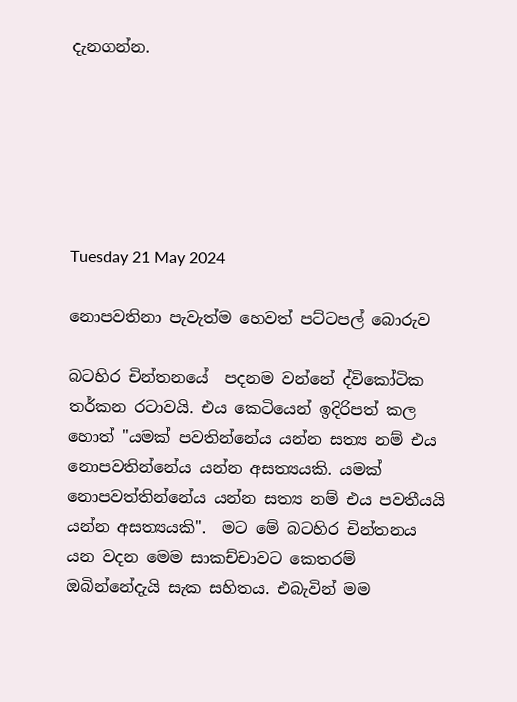දැනගන්න.






Tuesday 21 May 2024

නොපවතිනා පැවැත්ම හෙවත් පට්ටපල් බොරුව

බටහිර චින්තනයේ  පදනම වන්නේ ද්විකෝටික තර්කන රටාවයි. එය කෙටියෙන් ඉදිරිපත් කල හොත් "යමක් පවතින්නේය යන්න සත්‍ය නම් එය නොපවතින්නේය යන්න අසත්‍යයකි. යමක් නොපවත්තින්නේය යන්න සත්‍ය නම් එය පවතීයයි යන්න අසත්‍යයකි".  මට මේ බටහිර චින්තනය යන වදන මෙම සාකච්චාවට කෙතරම් ඔබින්නේදැයි සැක සහිතය. එබැවින් මම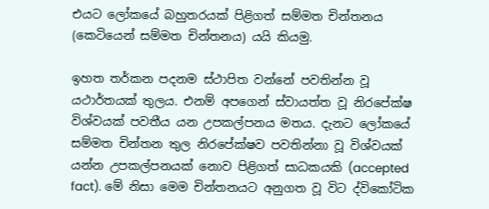එයට ලෝකයේ බහුතරයක් පිළිගත් සම්මත චින්තනය (කෙටියෙන් සම්මත චින්තනය) යයි කියමු.

ඉහත තර්කන පදනම ස්ථාපිත වන්නේ පවතින්න වූ යථාර්තයක් තුලය. එනම් අපගෙන් ස්වායත්ත වූ නිරපේක්ෂ විශ්වයක් පවතීය යන උපකල්පනය මතය. දැනට ලෝකයේ සම්මත චින්තන තුල නිරපේක්ෂව පවතින්නා වූ විශ්වයක් යන්න උපකල්පනයක් නොව පිළිගත් සාධකයකි (accepted fact). මේ නිසා මෙම චින්තනයට අනුගත වූ විට ද්විකෝටික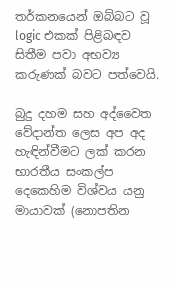තර්කනයෙන් ඔබ්බට වූ logic එකක් පිළිබඳව සිතීම පවා අභව්‍ය කරුණක් බවට පත්වෙයි.

බුදු දහම සහ අද්වෛත වේදාන්ත ලෙස අප අද හැඳින්වීමට ලක් කරන භාරතීය සංකල්ප දෙකෙහිම විශ්වය යනු මායාවක් (නොපතින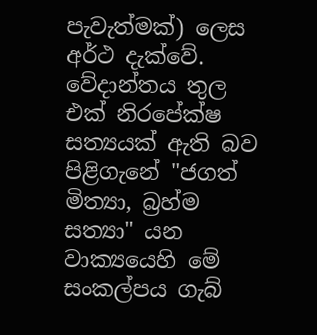පැවැත්මක්) ලෙස අර්ථ දැක්වේ. වේදාන්තය තුල එක් නිරපේක්ෂ සත්‍යයක් ඇති බව පිළිගැනේ "ජගත් මිත්‍යා, බ්‍රහ්ම සත්‍යා" යන වාක්‍යයෙහි මේ සංකල්පය ගැබ්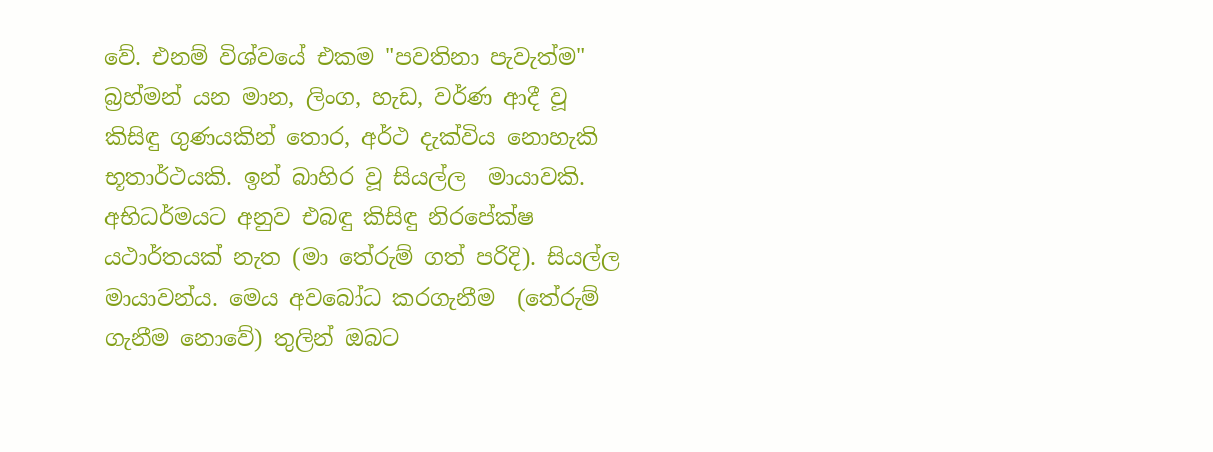වේ. එනම් විශ්වයේ එකම "පවතිනා පැවැත්ම" බ්‍රහ්මන් යන මාන, ලිංග, හැඩ, වර්ණ ආදී වූ කිසිඳු ගුණයකින් තොර, අර්ථ දැක්විය නොහැකි භූතාර්ථයකි. ඉන් බාහිර වූ සියල්ල  මායාවකි. අභිධර්මයට අනුව එබඳු කිසිඳු නිරපේක්ෂ යථාර්තයක් නැත (මා තේරුම් ගත් පරිදි). සියල්ල මායාවන්ය. මෙය අවබෝධ කරගැනීම  (තේරුම් ගැනීම නොවේ) තුලින් ඔබට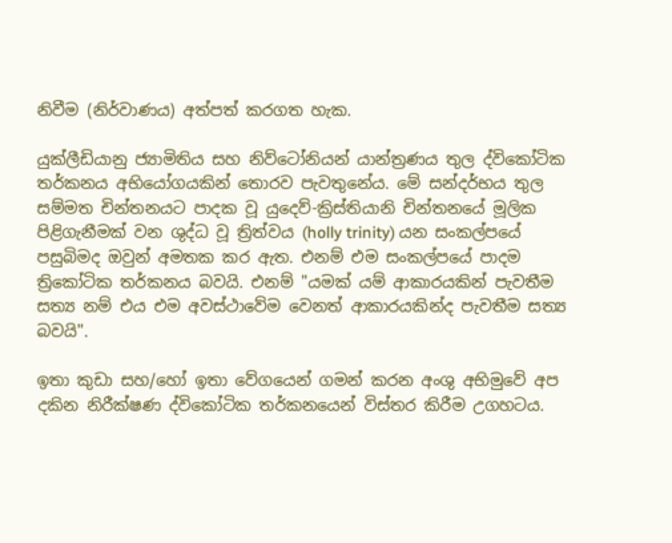නිවීම (නිර්වාණය) අත්පත් කරගත හැක.

යුක්ලීඩියානු ජ්‍යාමිතිය සහ නිව්ටෝනියන් යාන්ත්‍රණය තුල ද්විකෝටික තර්කනය අභියෝගයකින් තොරව පැවතුනේය. මේ සන්දර්භය තුල සම්මත චින්තනයට පාදක වූ යුදෙව්-ක්‍රිස්තියානි චින්තනයේ මූලික පිළිගැනීමක් වන ශුද්ධ වූ ත්‍රිත්වය (holly trinity) යන සංකල්පයේ පසුබිමද ඔවුන් අමතක කර ඇත. එනම් එම සංකල්පයේ පාදම ත්‍රිකෝටික තර්කනය බවයි. එනම් "යමක් යම් ආකාරයකින් පැවතීම සත්‍ය නම් එය එම අවස්ථාවේම වෙනත් ආකාරයකින්ද පැවතීම සත්‍ය බවයි".

ඉතා කුඩා සහ/හෝ ඉතා වේගයෙන් ගමන් කරන අංශු අභිමුවේ අප දකින නිරීක්ෂණ ද්විකෝටික තර්කනයෙන් විස්තර කිරීම උගහටය.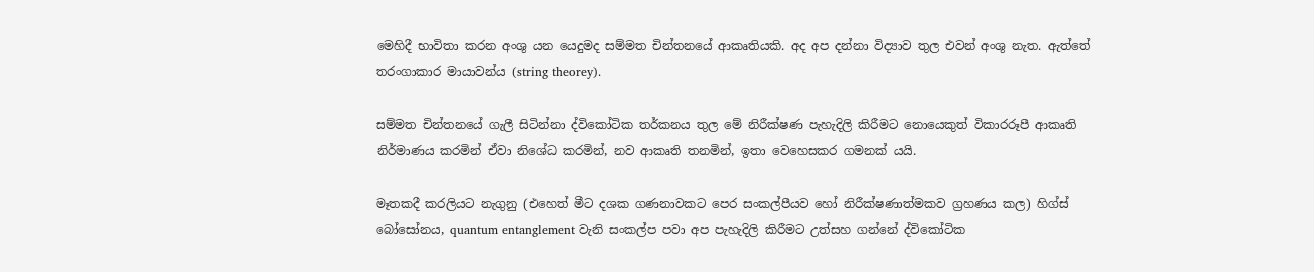මෙහිදී භාවිතා කරන අංශු යන යෙදුමද සම්මත චින්තනයේ ආකෘතියකි. අද අප දන්නා විද්‍යාව තුල එවන් අංශු නැත. ඇත්තේ තරංගාකාර මායාවන්ය (string theorey).

සම්මත චින්තනයේ ගැලී සිටින්නා ද්විකෝටික තර්කනය තුල මේ නිරීක්ෂණ පැහැදිලි කිරීමට නොයෙකුත් විකාරරූපී ආකෘති නිර්මාණය කරමින් ඒවා නිශේධ කරමින්, නව ආකෘති තනමින්, ඉතා වෙහෙසකර ගමනක් යයි.

මෑතකදී කරලියට නැගුනු (එහෙත් මීට දශක ගණනාවකට පෙර සංකල්පීයව හෝ නිරීක්ෂණාත්මකව ග්‍රහණය කල) හිග්ස් බෝසෝනය, quantum entanglement වැනි සංකල්ප පවා අප පැහැදිලි කිරීමට උත්සහ ගන්නේ ද්විකෝටික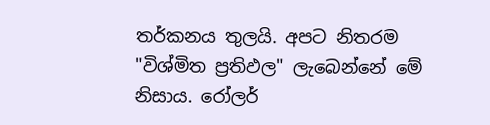තර්කනය තුලයි. අපට නිතරම "විශ්මිත ප්‍රතිඵල" ලැබෙන්නේ මේ නිසාය. රෝලර්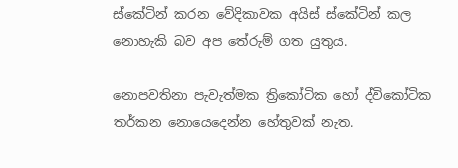ස්කේටින් කරන වේදිකාවක අයිස් ස්කේටින් කල නොහැකි බව අප තේරුම් ගත යුතුය.

නොපවතිනා පැවැත්මක ත්‍රිකෝටික හෝ ද්විකෝටික තර්කන නොයෙදෙන්න හේතුවක් නැත.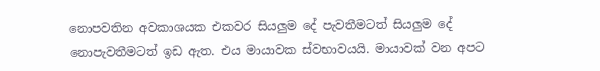නොපවතින අවකාශයක එකවර සියලුම දේ පැවතීමටත් සියලුම දේ නොපැවතීමටත් ඉඩ ඇත. එය මායාවක ස්වභාවයයි. මායාවක් වන අපට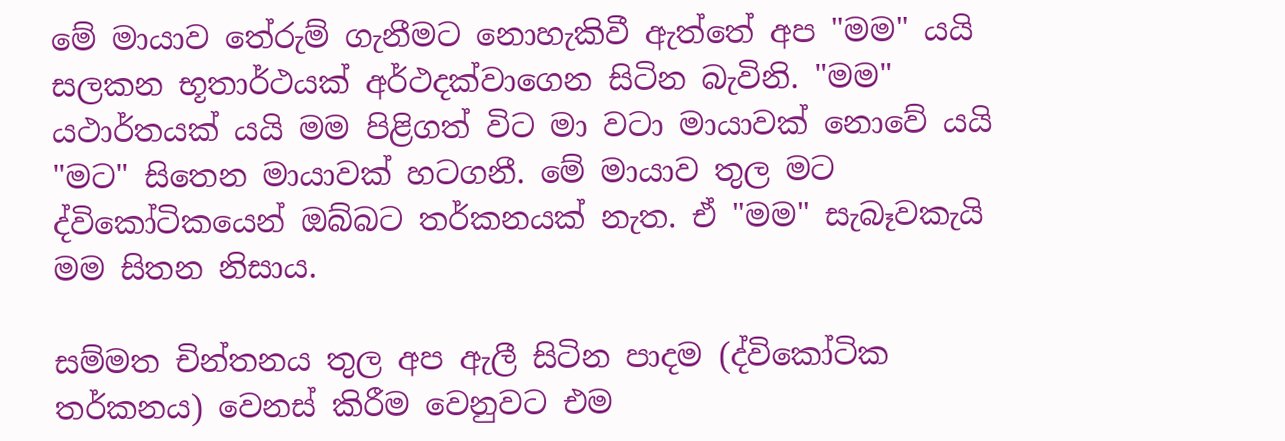මේ මායාව තේරුම් ගැනීමට නොහැකිවී ඇත්තේ අප "මම" යයි සලකන භූතාර්ථයක් අර්ථදක්වාගෙන සිටින බැවිනි. "මම" යථාර්තයක් යයි මම පිළිගත් විට මා වටා මායාවක් නොවේ යයි "මට" සිතෙන මායාවක් හටගනී. මේ මායාව තුල මට ද්විකෝටිකයෙන් ඔබ්බට තර්කනයක් නැත. ඒ "මම" සැබෑවකැයි මම සිතන නිසාය.

සම්මත චින්තනය තුල අප ඇලී සිටින පාදම (ද්විකෝටික තර්කනය) වෙනස් කිරීම වෙනුවට එම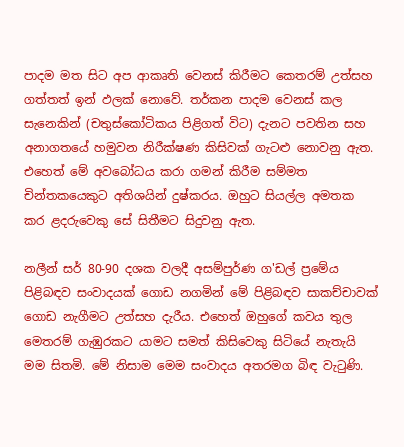පාදම මත සිට අප ආකෘති වෙනස් කිරීමට කෙතරම් උත්සහ ගත්තත් ඉන් ඵලක් නොවේ. තර්කන පාදම වෙනස් කල සැනෙකින් (චතුස්කෝටිකය පිළිගත් විට) දැනට පවතින සහ අනාගතයේ හමුවන නිරීක්ෂණ කිසිවක් ගැටළු නොවනු ඇත. එහෙත් මේ අවබෝධය කරා ගමන් කිරීම සම්මත චින්තකයෙකුට අතිශයින් දුෂ්කරය. ඔහුට සියල්ල අමතක කර ළදරුවෙකු සේ සිතීමට සිදුවනු ඇත.

නලීන් සර් 80-90 දශක වලදී අසම්පුර්ණ ග'ඩල් ප්‍රමේය පිළිබඳව සංවාදයක් ගොඩ නගමින් මේ පිළිබඳව සාකච්චාවක් ගොඩ නැගීමට උත්සහ දැරීය. එහෙත් ඔහුගේ කවය තුල මෙතරම් ගැඹුරකට යාමට සමත් කිසිවෙකු සිටියේ නැතැයි මම සිතමි. මේ නිසාම මෙම සංවාදය අතරමග බිඳ වැටුණි.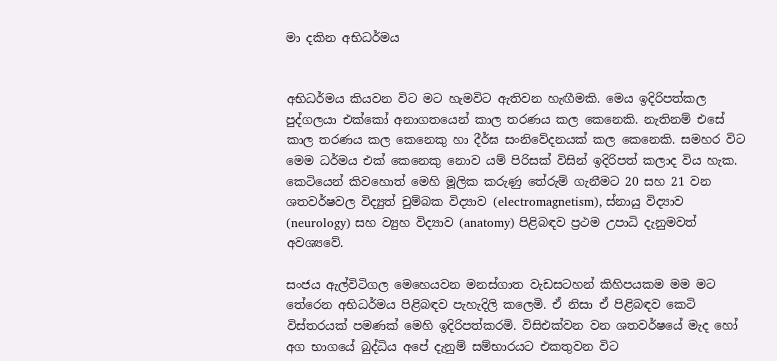මා දකින අභිධර්මය


අභිධර්මය කියවන විට මට හැමවිට ඇතිවන හැඟීමකි. මෙය ඉදිරිපත්කල පුද්ගලයා එක්කෝ අනාගතයෙන් කාල තරණය කල කෙනෙකි. නැතිනම් එසේ කාල තරණය කල කෙනෙකු හා දීර්ඝ සංනිවේදනයක් කල කෙනෙකි. සමහර විට මෙම ධර්මය එක් කෙනෙකු නොව යම් පිරිසක් විසින් ඉදිරිපත් කලාද විය හැක. කෙටියෙන් කිවහොත් මෙහි මූලික කරුණු තේරුම් ගැනීමට 20 සහ 21 වන ශතවර්ෂවල විද්‍යුත් චුම්බක විද්‍යාව (electromagnetism), ස්නායු විද්‍යාව (neurology) සහ ව්‍යුහ විද්‍යාව (anatomy) පිළිබඳව ප්‍රථම උපාධි දැනුමවත් අවශ්‍යවේ.

සංජය ඇල්විටිගල මෙහෙයවන මනස්ගාත වැඩසටහන් කිහිපයකම මම මට තේරෙන අභිධර්මය පිළිබඳව පැහැදිලි කලෙමි. ඒ නිසා ඒ පිළිබඳව කෙටි විස්තරයක් පමණක් මෙහි ඉදිරිපත්කරමි. විසිඑක්වන වන ශතවර්ෂයේ මැද හෝ අග භාගයේ බුද්ධිය අපේ දැනුම් සම්භාරයට එකතුවන විට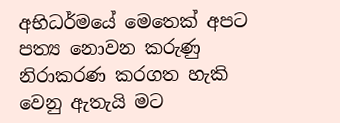අභිධර්මයේ මෙතෙක් අපට පත්‍ය නොවන කරුණු නිරාකරණ කරගත හැකි වෙනු ඇතැයි මට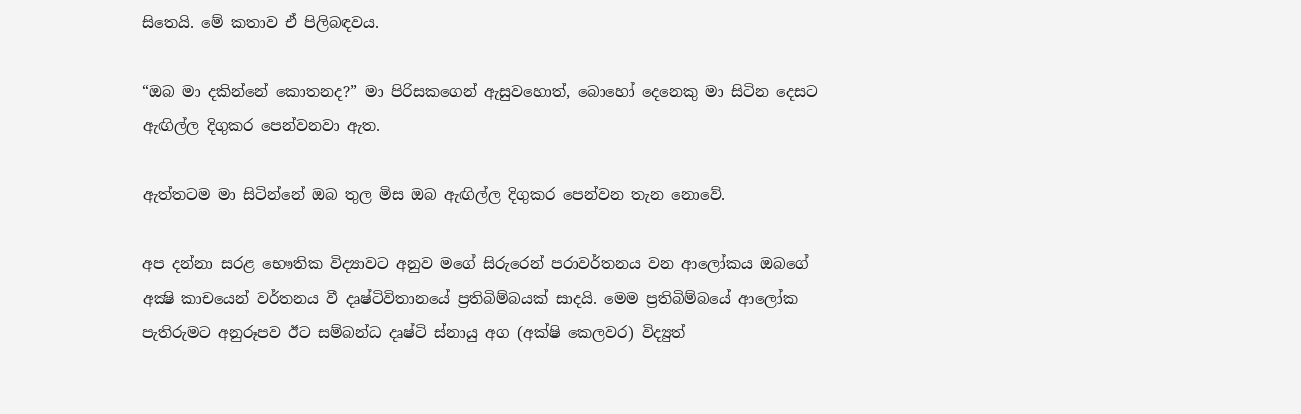සිතෙයි. මේ කතාව ඒ පිලිබඳවය.

“ඔබ මා දකින්නේ කොතනද?” මා පිරිසකගෙන් ඇසුවහොත්, බොහෝ දෙනෙකු මා සිටින දෙසට ඇඟිල්ල දිගුකර පෙන්වනවා ඇත.

ඇත්තටම මා සිටින්නේ ඔබ තුල මිස ඔබ ඇඟිල්ල දිගුකර පෙන්වන තැන නොවේ.

අප දන්නා සරළ භෞතික විද්‍යාවට අනුව මගේ සිරුරෙන් පරාවර්තනය වන ආලෝකය ඔබගේ අක්‍ෂි කාචයෙන් වර්තනය වී දෘෂ්ටිවිතානයේ ප්‍රතිබිම්බයක් සාදයි. මෙම ප්‍රතිබිම්බයේ ආලෝක පැතිරුමට අනුරූපව ඊට සම්බන්ධ දෘෂ්ටි ස්නායු අග (අක්ෂි කෙලවර) විද්‍යුත්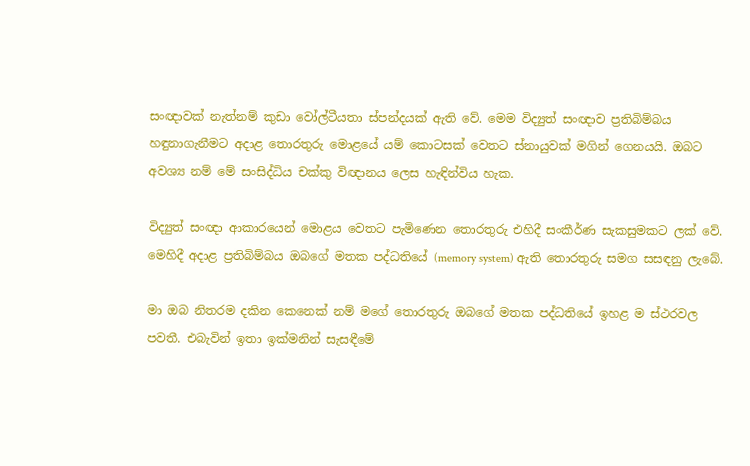සංඥාවක් නැත්නම් කුඩා වෝල්ටීයතා ස්පන්දයක් ඇති වේ. මෙම විද්‍යුත් සංඥාව ප්‍රතිබිම්බය හඳුනාගැනීමට අදාළ තොරතුරු මොළයේ යම් කොටසක් වෙතට ස්නායුවක් මගින් ගෙනයයි. ඔබට අවශ්‍ය නම් මේ සංසිද්ධිය චක්කු විඥානය ලෙස හැඳින්විය හැක.

විද්‍යුත් සංඥා ආකාරයෙන් මොළය වෙතට පැමිණෙන තොරතුරු එහිදී සංකීර්ණ සැකසුමකට ලක් වේ.  මෙහිදී අදාළ ප්‍රතිබිම්බය ඔබගේ මතක පද්ධතියේ (memory system) ඇති තොරතුරු සමග සසඳනු ලැබේ.

මා ඔබ නිතරම දකින කෙනෙක් නම් මගේ තොරතුරු ඔබගේ මතක පද්ධතියේ ඉහළ ම ස්ථරවල පවතී. එබැවින් ඉතා ඉක්මනින් සැසඳීමේ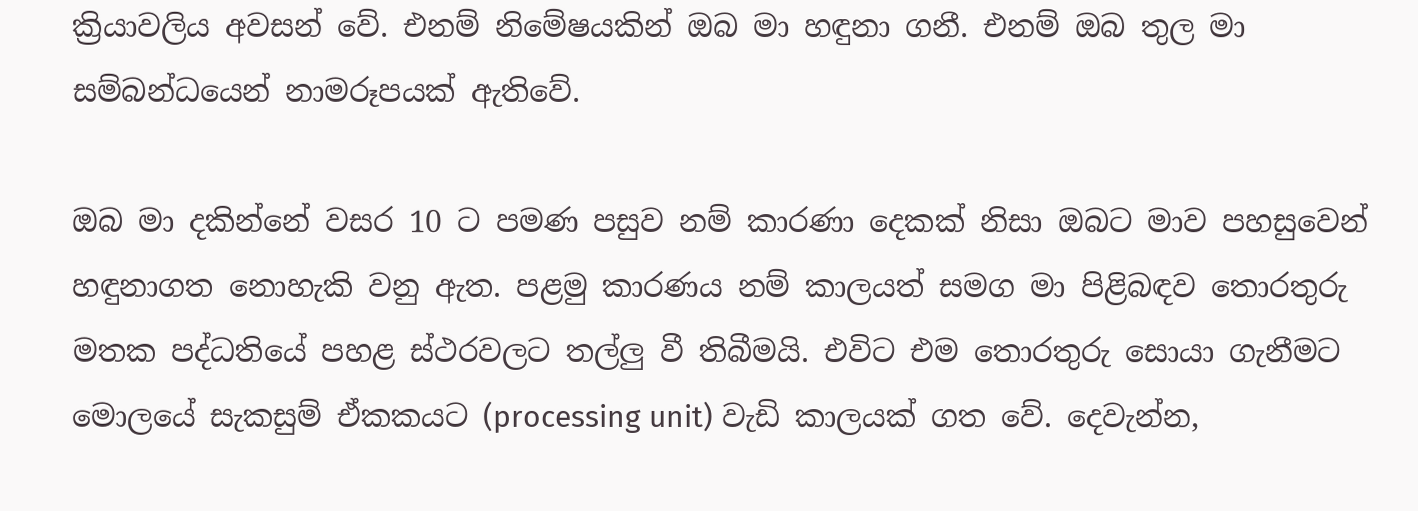ක්‍රියාවලිය අවසන් වේ. එනම් නිමේෂයකින් ඔබ මා හඳුනා ගනී. එනම් ඔබ තුල මා සම්බන්ධයෙන් නාමරූපයක් ඇතිවේ.

ඔබ මා දකින්නේ වසර 10 ට පමණ පසුව නම් කාරණා දෙකක් නිසා ඔබට මාව පහසුවෙන් හඳුනාගත නොහැකි වනු ඇත. පළමු කාරණය නම් කාලයත් සමග මා පිළිබඳව තොරතුරු මතක පද්ධතියේ පහළ ස්ථරවලට තල්ලු වී තිබීමයි. එවිට එම තොරතුරු සොයා ගැනීමට මොලයේ සැකසුම් ඒකකයට (processing unit) වැඩි කාලයක් ගත වේ. දෙවැන්න,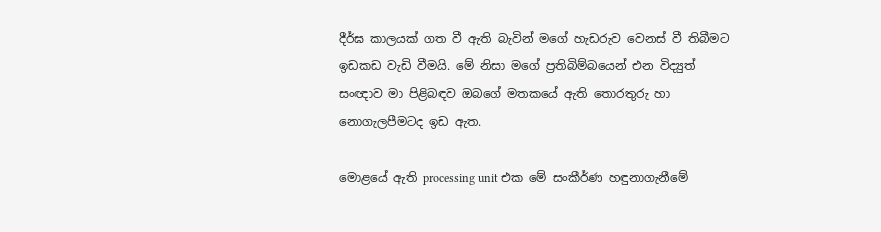දීර්ඝ කාලයක් ගත වී ඇති බැවින් මගේ හැඩරුව වෙනස් වී තිබීමට ඉඩකඩ වැඩි වීමයි. මේ නිසා මගේ ප්‍රතිබිම්බයෙන් එන විද්‍යුත් සංඥාව මා පිළිබඳව ඔබගේ මතකයේ ඇති තොරතුරු හා නොගැලපීමටද ඉඩ ඇත.

මොළයේ ඇති processing unit එක මේ සංකීර්ණ හඳුනාගැනීමේ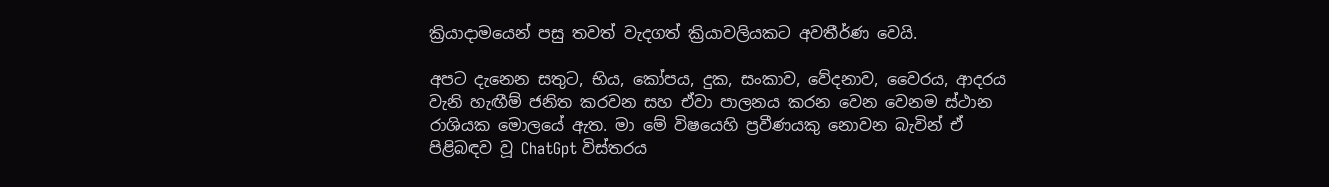ක්‍රියාදාමයෙන් පසු තවත් වැදගත් ක්‍රියාවලියකට අවතීර්ණ වෙයි.

අපට දැනෙන සතුට, භිය, කෝපය, දුක, සංකාව, වේදනාව, වෛරය, ආදරය වැනි හැඟීම් ජනිත කරවන සහ ඒවා පාලනය කරන වෙන වෙනම ස්ථාන රාශියක මොලයේ ඇත. මා මේ විෂයෙහි ප්‍රවීණයකු නොවන බැවින් ඒ පිළිබඳව වූ ChatGpt විස්තරය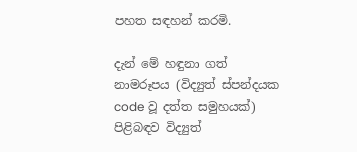පහත සඳහන් කරමි.

දැන් මේ හඳුනා ගත් නාමරූපය (විද්‍යුත් ස්පන්දයක code වූ දත්ත සමුහයක්) පිළිබඳව විද්‍යුත්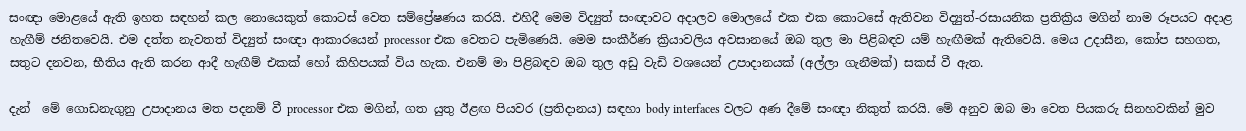සංඥා මොළයේ ඇති ඉහත සඳහන් කල නොයෙකුත් කොටස් වෙත සම්ප්‍රේෂණය කරයි. එහිදී මෙම විද්‍යුත් සංඥාවට අදාලව මොලයේ එක එක කොටසේ ඇතිවන විද්‍යුත්-රසායනික ප්‍රතික්‍රිය මගින් නාම රූපයට අදාළ හැගීම් ජනිතවෙයි. එම දත්ත නැවතත් විද්‍යුත් සංඥා ආකාරයෙන් processor එක වෙතට පැමිණෙයි. මෙම සංකීර්ණ ක්‍රියාවලිය අවසානයේ ඔබ තුල මා පිළිබඳව යම් හැඟීමක් ඇතිවෙයි. මෙය උදාසීන, කෝප සහගත, සතුට දනවන, භීතිය ඇති කරන ආදී හැඟීම් එකක් හෝ කිහිපයක් විය හැක. එනම් මා පිළිබඳව ඔබ තුල අඩු වැඩි වශයෙන් උපාදානයක් (අල්ලා ගැනීමක්) සකස් වී ඇත.

දැන්  මේ ගොඩනැගුනු උපාදානය මත පදනම් වී processor එක මගින්, ගත යුතු ඊළඟ පියවර (ප්‍රතිදානය) සඳහා body interfaces වලට අණ දීමේ සංඥා නිකුත් කරයි. මේ අනුව ඔබ මා වෙත පියකරු සිනහවකින් මුව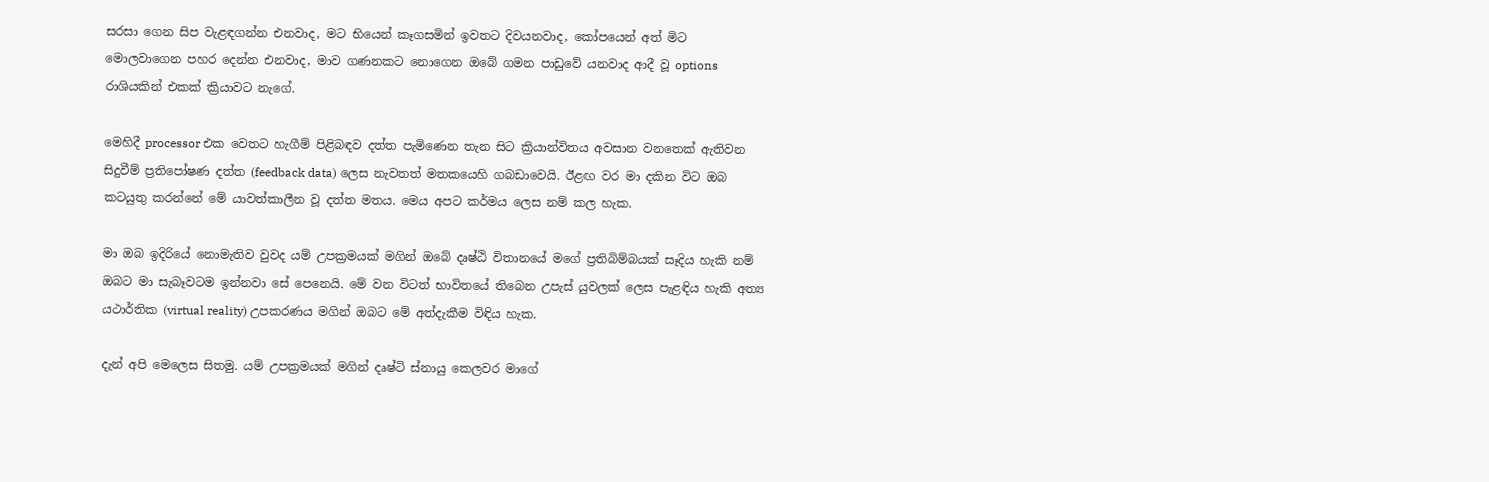සරසා ගෙන සිප වැළඳගන්න එනවාද, මට භියෙන් කෑගසමින් ඉවතට දිවයනවාද, කෝපයෙන් අත් මිට මොලවාගෙන පහර දෙන්න එනවාද, මාව ගණනකට නොගෙන ඔබේ ගමන පාඩුවේ යනවාද ආදී වූ options රාශියකින් එකක් ක්‍රියාවට නැගේ.

මෙහිදී processor එක වෙතට හැගීම් පිළිබඳව දත්ත පැමිණෙන තැන සිට ක්‍රියාන්විතය අවසාන වනතෙක් ඇතිවන සිදුවීම් ප්‍රතිපෝෂණ දත්ත (feedback data) ලෙස නැවතත් මතකයෙහි ගබඩාවෙයි. ඊළඟ වර මා දකින විට ඔබ කටයුතු කරන්නේ මේ යාවත්කාලීන වූ දත්ත මතය. මෙය අපට කර්මය ලෙස නම් කල හැක.

මා ඔබ ඉදිරියේ නොමැතිව වුවද යම් උපක්‍රමයක් මගින් ඔබේ දෘෂ්ඨි විතානයේ මගේ ප්‍රතිබිම්බයක් සෑදිය හැකි නම් ඔබට මා සැබෑවටම ඉන්නවා සේ පෙනෙයි. මේ වන විටත් භාවිතයේ තිබෙන උපැස් යුවලක් ලෙස පැළඳිය හැකි අත්‍ය යථාර්තික (virtual reality) උපකරණය මගින් ඔබට මේ අත්දැකීම විඳිය හැක.

දැන් අපි මෙලෙස සිතමු. යම් උපක්‍රමයක් මගින් දෘෂ්ටි ස්නායු කෙලවර මාගේ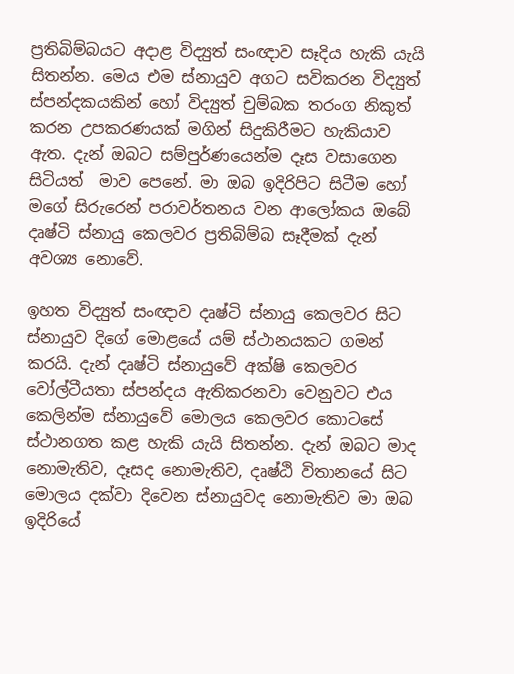ප්‍රතිබිම්බයට අදාළ විද්‍යුත් සංඥාව සෑදිය හැකි යැයි සිතන්න. මෙය එම ස්නායුව අගට සවිකරන විද්‍යුත් ස්පන්දකයකින් හෝ විද්‍යුත් චුම්බක තරංග නිකුත් කරන උපකරණයක් මගින් සිදුකිරීමට හැකියාව ඇත. දැන් ඔබට සම්පුර්ණයෙන්ම දෑස වසාගෙන සිටියත්  මාව පෙනේ. මා ඔබ ඉදිරිපිට සිටීම හෝ මගේ සිරුරෙන් පරාවර්තනය වන ආලෝකය ඔබේ දෘෂ්ටි ස්නායු කෙලවර ප්‍රතිබිම්බ සෑදීමක් දැන් අවශ්‍ය නොවේ.

ඉහත විද්‍යුත් සංඥාව දෘෂ්ටි ස්නායු කෙලවර සිට ස්නායුව දිගේ මොළයේ යම් ස්ථානයකට ගමන් කරයි. දැන් දෘෂ්ටි ස්නායුවේ අක්ෂි කෙලවර වෝල්ටීයතා ස්පන්දය ඇතිකරනවා වෙනුවට එය කෙලින්ම ස්නායුවේ මොලය කෙලවර කොටසේ ස්ථානගත කළ හැකි යැයි සිතන්න. දැන් ඔබට මාද නොමැතිව, දෑසද නොමැතිව, දෘෂ්ඨි විතානයේ සිට මොලය දක්වා දිවෙන ස්නායුවද නොමැතිව මා ඔබ ඉදිරියේ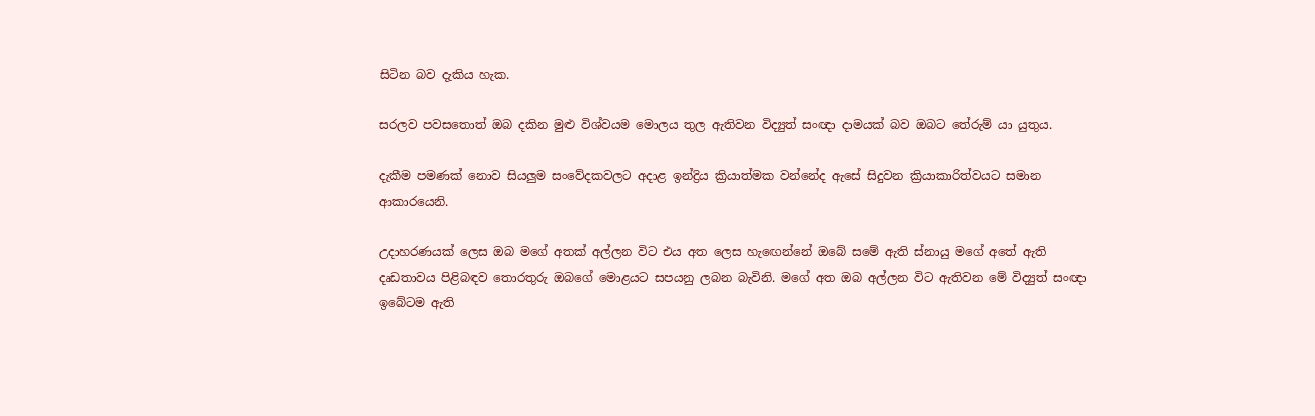සිටින බව දැකිය හැක.

සරලව පවසතොත් ඔබ දකින මුළු විශ්වයම මොලය තුල ඇතිවන විද්‍යුත් සංඥා දාමයක් බව ඔබට තේරුම් යා යුතුය.

දැකීම පමණක් නොව සියලුම සංවේදකවලට අදාළ ඉන්ද්‍රිය ක්‍රියාත්මක වන්නේද ඇසේ සිදුවන ක්‍රියාකාරිත්වයට සමාන ආකාරයෙනි.

උදාහරණයක් ලෙස ඔබ මගේ අතක් අල්ලන විට එය අත ලෙස හැඟෙන්නේ ඔබේ සමේ ඇති ස්නායු මගේ අතේ ඇති දෘඩතාවය පිළිබඳව තොරතුරු ඔබගේ මොළයට සපයනු ලබන බැවිනි. මගේ අත ඔබ අල්ලන විට ඇතිවන මේ විද්‍යුත් සංඥා ඉබේටම ඇති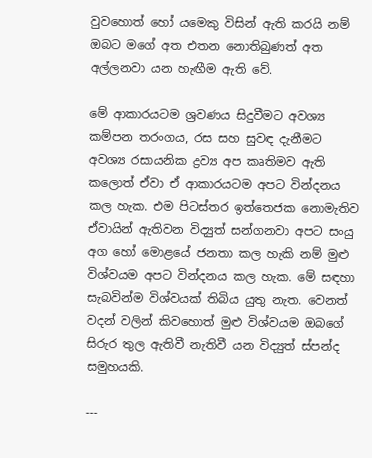වුවහොත් හෝ යමෙකු විසින් ඇති කරයි නම් ඔබට මගේ අත එතන නොතිබුණත් අත අල්ලනවා යන හැඟීම ඇති වේ.

මේ ආකාරයටම ශ්‍රවණය සිදුවීමට අවශ්‍ය කම්පන තරංගය, රස සහ සුවඳ දැනීමට අවශ්‍ය රසායනික ද්‍රව්‍ය අප කෘතිමව ඇති කලොත් ඒවා ඒ ආකාරයටම අපට වින්දනය කල හැක. එම පිටස්තර ඉත්තෙජක නොමැතිව ඒවායින් ඇතිවන විද්‍යුත් සන්ගනවා අපට සංයු අග හෝ මොළයේ ජනතා කල හැකි නම් මුළු විශ්වයම අපට වින්දනය කල හැක. මේ සඳහා සැබවින්ම විශ්වයක් තිබිය යුතු නැත. වෙනත් වදන් වලින් කිවහොත් මුළු විශ්වයම ඔබගේ සිරුර තුල ඇතිවී නැතිවී යන විද්‍යුත් ස්පන්ද සමුහයකි.

---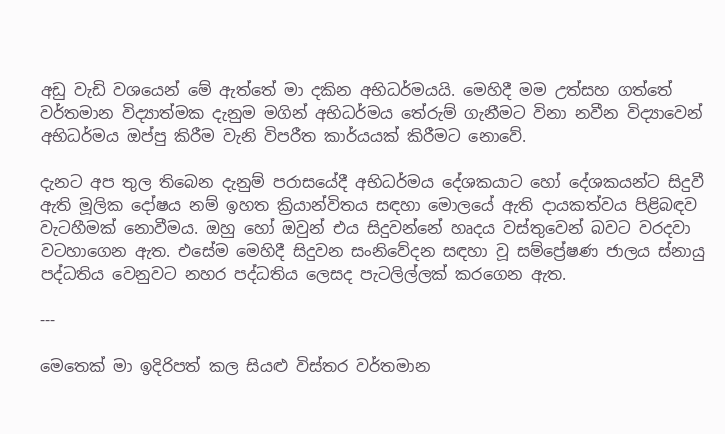අඩු වැඩි වශයෙන් මේ ඇත්තේ මා දකින අභිධර්මයයි. මෙහිදී මම උත්සහ ගත්තේ වර්තමාන විද්‍යාත්මක දැනුම මගින් අභිධර්මය තේරුම් ගැනීමට විනා නවීන විද්‍යාවෙන් අභිධර්මය ඔප්පු කිරීම වැනි විපරීත කාර්යයක් කිරීමට නොවේ.

දැනට අප තුල තිබෙන දැනුම් පරාසයේදී අභිධර්මය දේශකයාට හෝ දේශකයන්ට සිදුවී ඇති මූලික දෝෂය නම් ඉහත ක්‍රියාන්විතය සඳහා මොලයේ ඇති දායකත්වය පිළිබඳව වැටහීමක් නොවීමය. ඔහු හෝ ඔවුන් එය සිදුවන්නේ හෘදය වස්තුවෙන් බවට වරදවා වටහාගෙන ඇත. එසේම මෙහිදී සිදුවන සංනිවේදන සඳහා වූ සම්ප්‍රේෂණ ජාලය ස්නායු පද්ධතිය වෙනුවට නහර පද්ධතිය ලෙසද පැටලිල්ලක් කරගෙන ඇත.

---

මෙතෙක් මා ඉදිරිපත් කල සියළු විස්තර වර්තමාන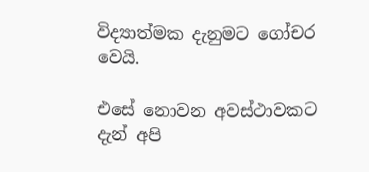විද්‍යාත්මක දැනුමට ගෝචර වෙයි.

එසේ නොවන අවස්ථාවකට දැන් අපි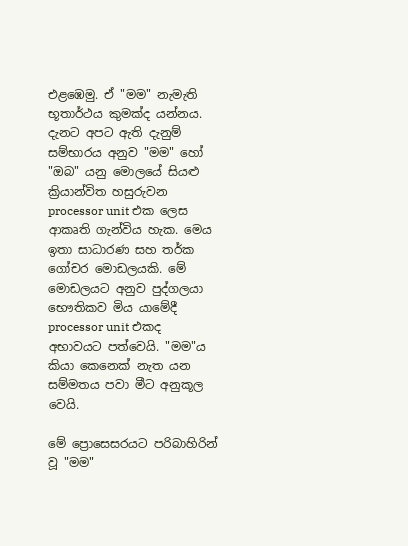එළඹෙමු. ඒ "මම" නැමැති භූතාර්ථය කුමක්ද යන්නය. දැනට අපට ඇති දැනුම් සම්භාරය අනුව "මම" හෝ "ඔබ" යනු මොලයේ සියළු ක්‍රියාන්විත හසුරුවන processor unit එක ලෙස ආකෘති ගැන්විය හැක. මෙය ඉතා සාධාරණ සහ තර්ක ගෝචර මොඩලයකි. මේ මොඩලයට අනුව පුද්ගලයා භෞතිකව මිය යාමේදී processor unit එකද අභාවයට පත්වෙයි. "මම"ය කියා කෙනෙක් නැත යන සම්මතය පවා මීට අනුකූල වෙයි.

මේ ප්‍රොසෙසරයට පරිබාහිරින් වූ "මම"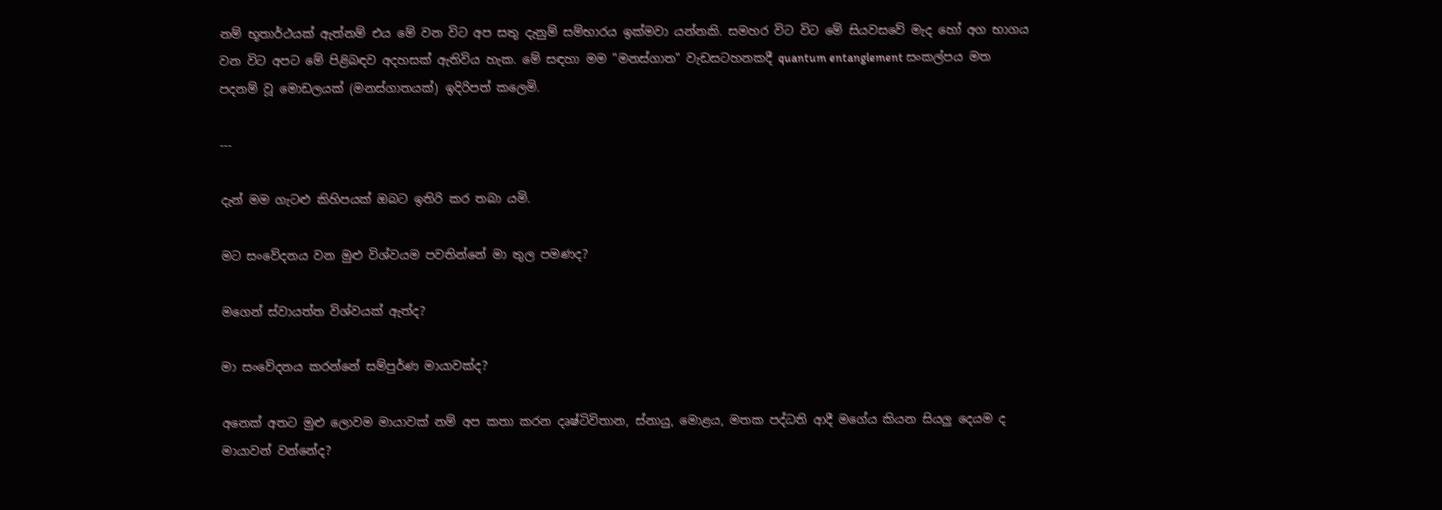නම් භූතාර්ථයක් ඇත්නම් එය මේ වන විට අප සතු දැනුම් සම්භාරය ඉක්මවා යන්නකි. සමහර විට විට මේ සියවසවේ මැද හෝ අග භාගය වන විට අපට මේ පිළිබඳව අදහසක් ඇතිවිය හැක. මේ සඳහා මම "මනස්ගාත" වැඩසටහනකදී quantum entanglement සංකල්පය මත පදනම් වූ මොඩලයක් (මනස්ගාතයක්) ඉදිරිපත් කලෙමි.

---

දැන් මම ගැටළු කිහිපයක් ඔබට ඉතිරි කර තබා යමි.

මට සංවේදනය වන මුළු විශ්වයම පවතින්නේ මා තුල පමණද?

මගෙන් ස්වායත්ත විශ්වයක් ඇත්ද?

මා සංවේදනය කරන්නේ සම්පුර්ණ මායාවක්ද?

අනෙක් අතට මුළු ලොවම මායාවක් නම් අප කතා කරන දෘෂ්ටිවිතාන, ස්නායු, මොළය, මතක පද්ධති ආදී මගේය කියන සියලු දෙයම ද මායාවන් වන්නේද?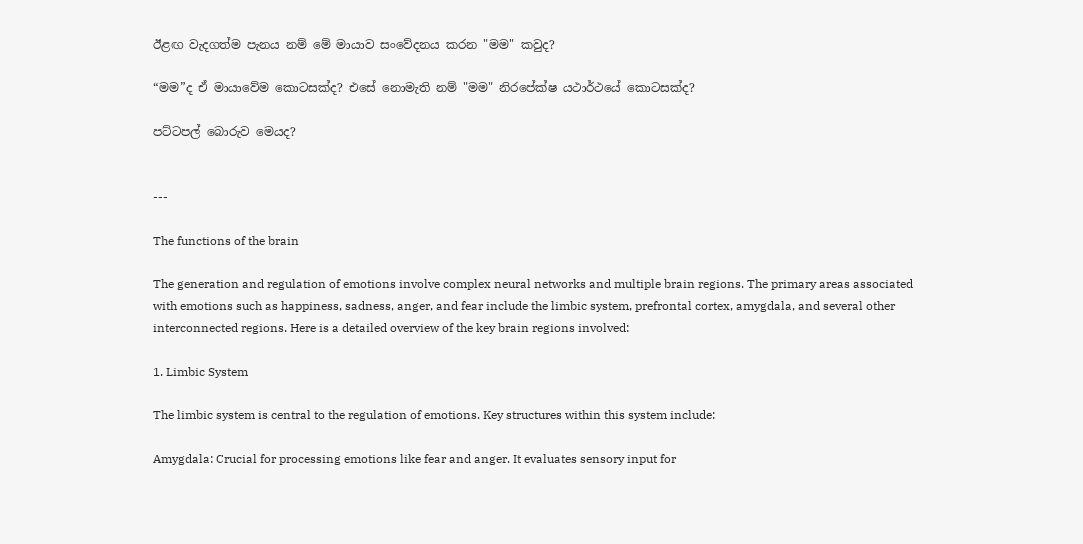ඊළඟ වැදගත්ම පැනය නම් මේ මායාව සංවේදනය කරන "මම" කවුද?

“මම”ද ඒ මායාවේම කොටසක්ද? එසේ නොමැති නම් "මම" නිරපේක්ෂ යථාර්ථයේ කොටසක්ද?

පට්ටපල් බොරුව මෙයද?


---

The functions of the brain

The generation and regulation of emotions involve complex neural networks and multiple brain regions. The primary areas associated with emotions such as happiness, sadness, anger, and fear include the limbic system, prefrontal cortex, amygdala, and several other interconnected regions. Here is a detailed overview of the key brain regions involved:

1. Limbic System

The limbic system is central to the regulation of emotions. Key structures within this system include:

Amygdala: Crucial for processing emotions like fear and anger. It evaluates sensory input for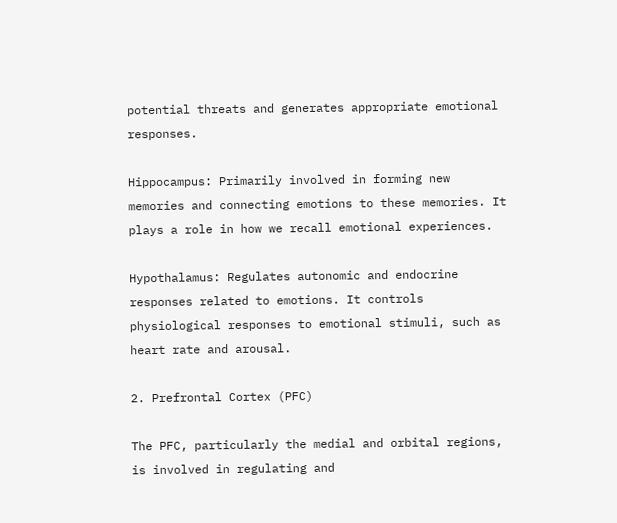potential threats and generates appropriate emotional responses.

Hippocampus: Primarily involved in forming new memories and connecting emotions to these memories. It plays a role in how we recall emotional experiences.

Hypothalamus: Regulates autonomic and endocrine responses related to emotions. It controls physiological responses to emotional stimuli, such as heart rate and arousal.

2. Prefrontal Cortex (PFC)

The PFC, particularly the medial and orbital regions, is involved in regulating and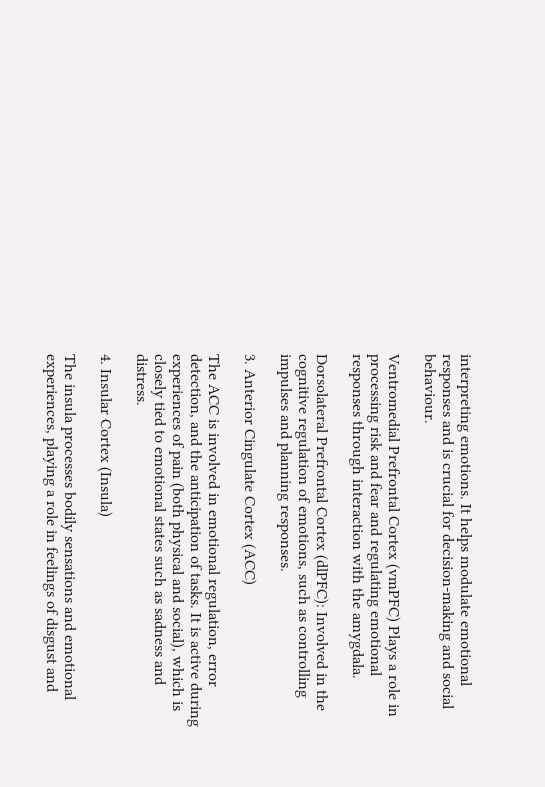interpreting emotions. It helps modulate emotional responses and is crucial for decision-making and social behaviour.

Ventromedial Prefrontal Cortex (vmPFC) Plays a role in processing risk and fear and regulating emotional responses through interaction with the amygdala.

Dorsolateral Prefrontal Cortex (dlPFC): Involved in the cognitive regulation of emotions, such as controlling impulses and planning responses.

3. Anterior Cingulate Cortex (ACC)

The ACC is involved in emotional regulation, error detection, and the anticipation of tasks. It is active during experiences of pain (both physical and social), which is closely tied to emotional states such as sadness and distress.

4. Insular Cortex (Insula)

The insula processes bodily sensations and emotional experiences, playing a role in feelings of disgust and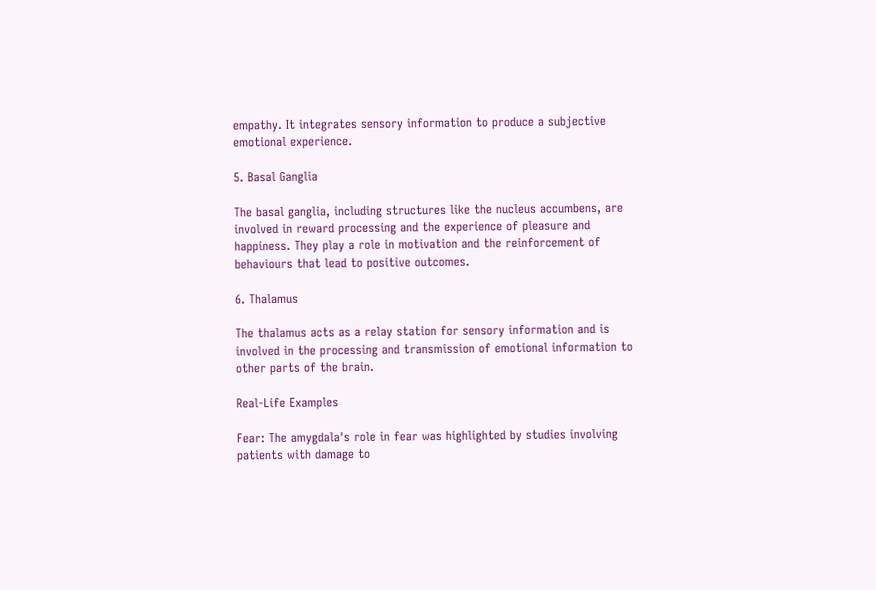empathy. It integrates sensory information to produce a subjective emotional experience.

5. Basal Ganglia

The basal ganglia, including structures like the nucleus accumbens, are involved in reward processing and the experience of pleasure and happiness. They play a role in motivation and the reinforcement of behaviours that lead to positive outcomes.

6. Thalamus

The thalamus acts as a relay station for sensory information and is involved in the processing and transmission of emotional information to other parts of the brain.

Real-Life Examples

Fear: The amygdala's role in fear was highlighted by studies involving patients with damage to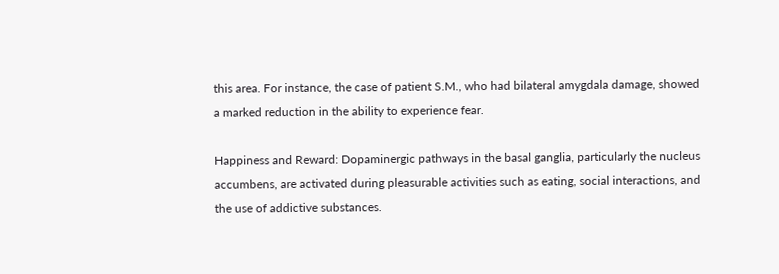this area. For instance, the case of patient S.M., who had bilateral amygdala damage, showed a marked reduction in the ability to experience fear.

Happiness and Reward: Dopaminergic pathways in the basal ganglia, particularly the nucleus accumbens, are activated during pleasurable activities such as eating, social interactions, and the use of addictive substances.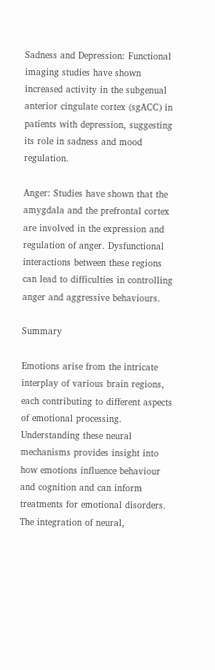Sadness and Depression: Functional imaging studies have shown increased activity in the subgenual anterior cingulate cortex (sgACC) in patients with depression, suggesting its role in sadness and mood regulation.

Anger: Studies have shown that the amygdala and the prefrontal cortex are involved in the expression and regulation of anger. Dysfunctional interactions between these regions can lead to difficulties in controlling anger and aggressive behaviours.

Summary

Emotions arise from the intricate interplay of various brain regions, each contributing to different aspects of emotional processing. Understanding these neural mechanisms provides insight into how emotions influence behaviour and cognition and can inform treatments for emotional disorders. The integration of neural,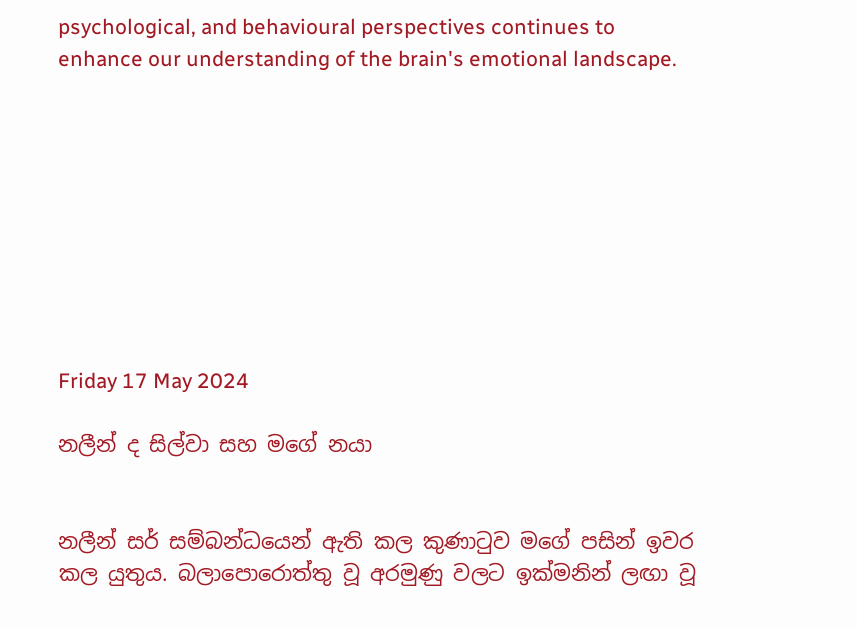psychological, and behavioural perspectives continues to enhance our understanding of the brain's emotional landscape.









Friday 17 May 2024

නලීන් ද සිල්වා සහ මගේ නයා


නලීන් සර් සම්බන්ධයෙන් ඇති කල කුණාටුව මගේ පසින් ඉවර කල යුතුය. බලාපොරොත්තු වූ අරමුණු වලට ඉක්මනින් ලඟා වූ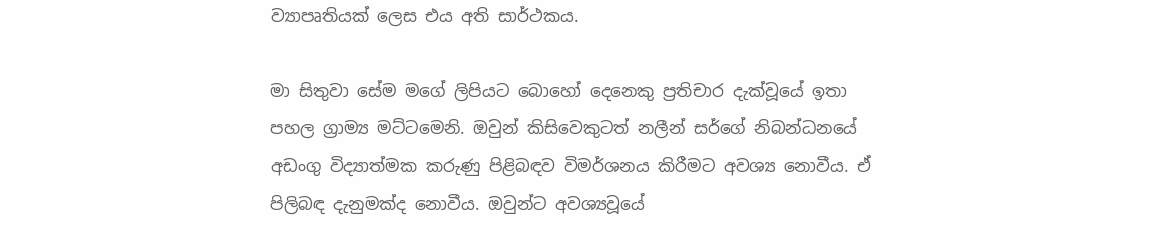ව්‍යාපෘතියක් ලෙස එය අති සාර්ථකය.

මා සිතුවා සේම මගේ ලිපියට බොහෝ දෙනෙකු ප්‍රතිචාර දැක්වූයේ ඉතා පහල ග්‍රාම්‍ය මට්ටමෙනි. ඔවුන් කිසිවෙකුටත් නලීන් සර්ගේ නිබන්ධනයේ අඩංගු විද්‍යාත්මක කරුණු පිළිබඳව විමර්ශනය කිරීමට අවශ්‍ය නොවීය. ඒ පිලිබඳ දැනුමක්ද නොවීය. ඔවුන්ට අවශ්‍යවූයේ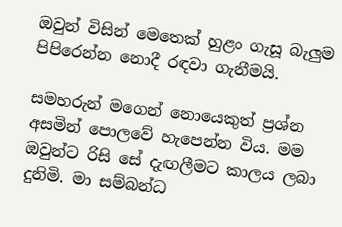ඔවුන් විසින් මෙතෙක් හුළං ගැසූ බැලුම පිපිරෙන්න නොදී රඳවා ගැනීමයි.

සමහරුන් මගෙන් නොයෙකුත් ප්‍රශ්න අසමින් පොලවේ හැපෙන්න විය. මම ඔවුන්ට රිසි සේ දැඟලීමට කාලය ලබා දුනිමි. මා සම්බන්ධ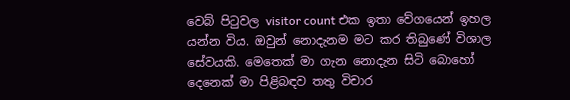වෙබ් පිටුවල visitor count එක ඉතා වේගයෙන් ඉහල යන්න විය. ඔවුන් නොදැනම මට කර තිබුණේ විශාල සේවයකි. මෙතෙක් මා ගැන නොදැන සිටි බොහෝ දෙනෙක් මා පිළිබඳව තතු විචාර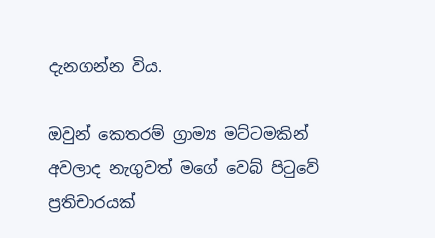දැනගන්න විය.

ඔවුන් කෙතරම් ග්‍රාම්‍ය මට්ටමකින් අවලාද නැගුවත් මගේ වෙබ් පිටුවේ ප්‍රතිචාරයක්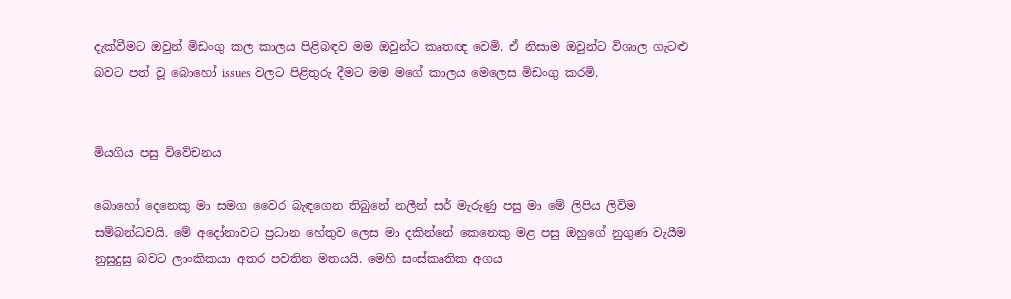දැක්වීමට ඔවුන් මිඩංගු කල කාලය පිළිබඳව මම ඔවුන්ට කෘතඥ වෙමි. ඒ නිසාම ඔවුන්ට විශාල ගැටළු බවට පත් වූ බොහෝ issues වලට පිළිතුරු දීමට මම මගේ කාලය මෙලෙස මිඩංගු කරමි.


මියගිය පසු විවේචනය

බොහෝ දෙනෙකු මා සමග වෛර බැඳගෙන තිබුනේ නලීන් සර් මැරුණු පසු මා මේ ලිපිය ලිවිම සම්බන්ධවයි. මේ අදෝනාවට ප්‍රධාන හේතුව ලෙස මා දකින්නේ කෙනෙකු මළ පසු ඔහුගේ නුගුණ වැයීම නුසුදුසු බවට ලාංකිකයා අතර පවතින මතයයි. මෙහි සංස්කෘතික අගය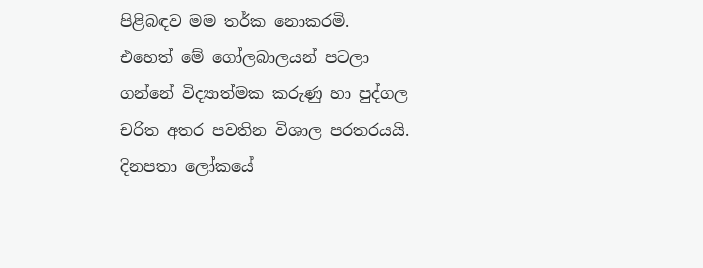පිළිබඳව මම තර්ක නොකරමි. එහෙත් මේ ගෝලබාලයන් පටලා ගන්නේ විද්‍යාත්මක කරුණු හා පුද්ගල චරිත අතර පවතින විශාල පරතරයයි. දිනපතා ලෝකයේ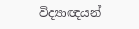විද්‍යාඥයන්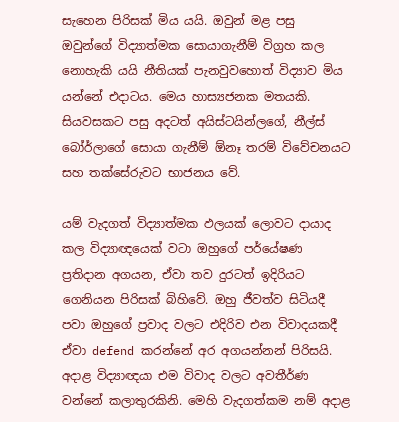සැහෙන පිරිසක් මිය යයි. ඔවුන් මළ පසු ඔවුන්ගේ විද්‍යාත්මක සොයාගැනීම් විග්‍රහ කල නොහැකි යයි නීතියක් පැනවුවහොත් විද්‍යාව මිය යන්නේ එදාටය. මෙය හාස්‍යජනක මතයකි. සියවසකට පසු අදටත් අයිස්ටයින්ලගේ, නීල්ස් බෝර්ලාගේ සොයා ගැනීම් ඕනෑ තරම් විවේචනයට සහ තක්සේරුවට භාජනය වේ.

යම් වැදගත් විද්‍යාත්මක ඵලයක් ලොවට දායාද කල විද්‍යාඥයෙක් වටා ඔහුගේ පර්යේෂණ ප්‍රතිදාන අගයන, ඒවා තව දුරටත් ඉදිරියට ගෙනියන පිරිසක් බිහිවේ. ඔහු ජීවත්ව සිටියදී පවා ඔහුගේ ප්‍රවාද වලට එදිරිව එන විවාදයකදී ඒවා defend කරන්නේ අර අගයන්නන් පිරිසයි. අදාළ විද්‍යාඥයා එම විවාද වලට අවතීර්ණ වන්නේ කලාතුරකිනි. මෙහි වැදගත්කම නම් අදාළ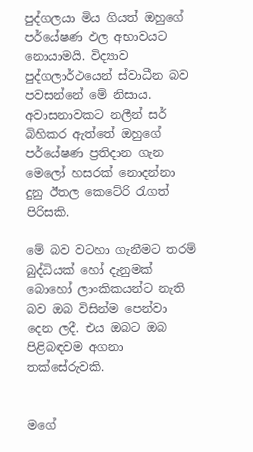පුද්ගලයා මිය ගියත් ඔහුගේ පර්යේෂණ ඵල අභාවයට නොයාමයි. විද්‍යාව පුද්ගලාර්ථයෙන් ස්වාධීන බව පවසන්නේ මේ නිසාය. අවාසනාවකට නලීන් සර් බිහිකර ඇත්තේ ඔහුගේ පර්යේෂණ ප්‍රතිදාන ගැන මෙලෝ හසරක් නොදන්නා දුනු ඊතල කෙටේරි රැගත් පිරිසකි.

මේ බව වටහා ගැනීමට තරම් බුද්ධියක් හෝ දැනුමක් බොහෝ ලාංකිකයන්ට නැති බව ඔබ විසින්ම පෙන්වා දෙන ලදී. එය ඔබට ඔබ පිළිබඳවම අගනා තක්සේරුවකි.


මගේ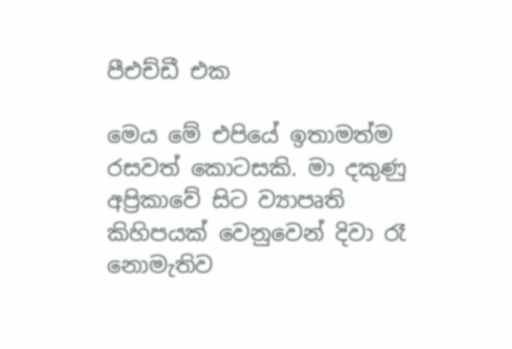පීඑච්ඩී එක

මෙය මේ එපියේ ඉතාමත්ම රසවත් කොටසකි. මා දකුණු අප්‍රිකාවේ සිට ව්‍යාපෘති කිහිපයක් වෙනුවෙන් දිවා රෑ නොමැතිව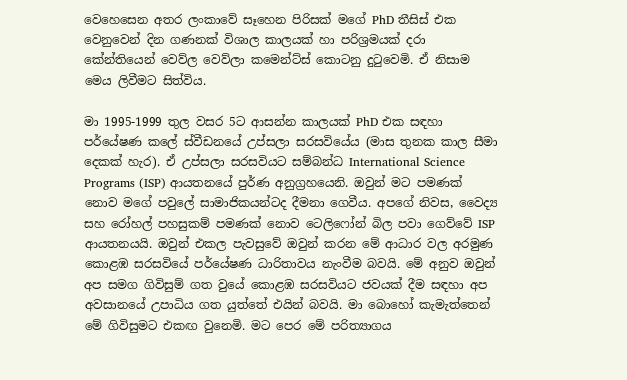වෙහෙසෙන අතර ලංකාවේ සෑහෙන පිරිසක් මගේ PhD තීසිස් එක වෙනුවෙන් දින ගණනක් විශාල කාලයක් හා පරිශ්‍රමයක් දරා කේන්තියෙන් වෙව්ල වෙව්ලා කමෙන්ට්ස් කොටනු දුටුවෙමි. ඒ නිසාම මෙය ලිවීමට සිත්විය.

මා 1995-1999 තුල වසර 5ට ආසන්න කාලයක් PhD එක සඳහා පර්යේෂණ කලේ ස්වීඩනයේ උප්සලා සරසවියේය (මාස තුනක කාල සීමා දෙකක් හැර). ඒ උප්සලා සරසවියට සම්බන්ධ International Science Programs (ISP) ආයතනයේ පුර්ණ අනුග්‍රහයෙනි. ඔවුන් මට පමණක් නොව මගේ පවුලේ සාමාජිකයන්ටද දීමනා ගෙවීය. අපගේ නිවස, වෛද්‍ය සහ රෝහල් පහසුකම් පමණක් නොව ටෙලිෆෝන් බිල පවා ගෙව්වේ ISP ආයතනයයි. ඔවුන් එකල පැවසුවේ ඔවුන් කරන මේ ආධාර වල අරමුණ කොළඹ සරසවියේ පර්යේෂණ ධාරිතාවය නැංවීම බවයි. මේ අනුව ඔවුන් අප සමග ගිවිසුම් ගත වුයේ කොළඹ සරසවියට ජවයක් දීම සඳහා අප අවසානයේ උපාධිය ගත යුත්තේ එයින් බවයි. මා බොහෝ කැමැත්තෙන් මේ ගිවිසුමට එකඟ වුනෙමි. මට පෙර මේ පරිත්‍යාගය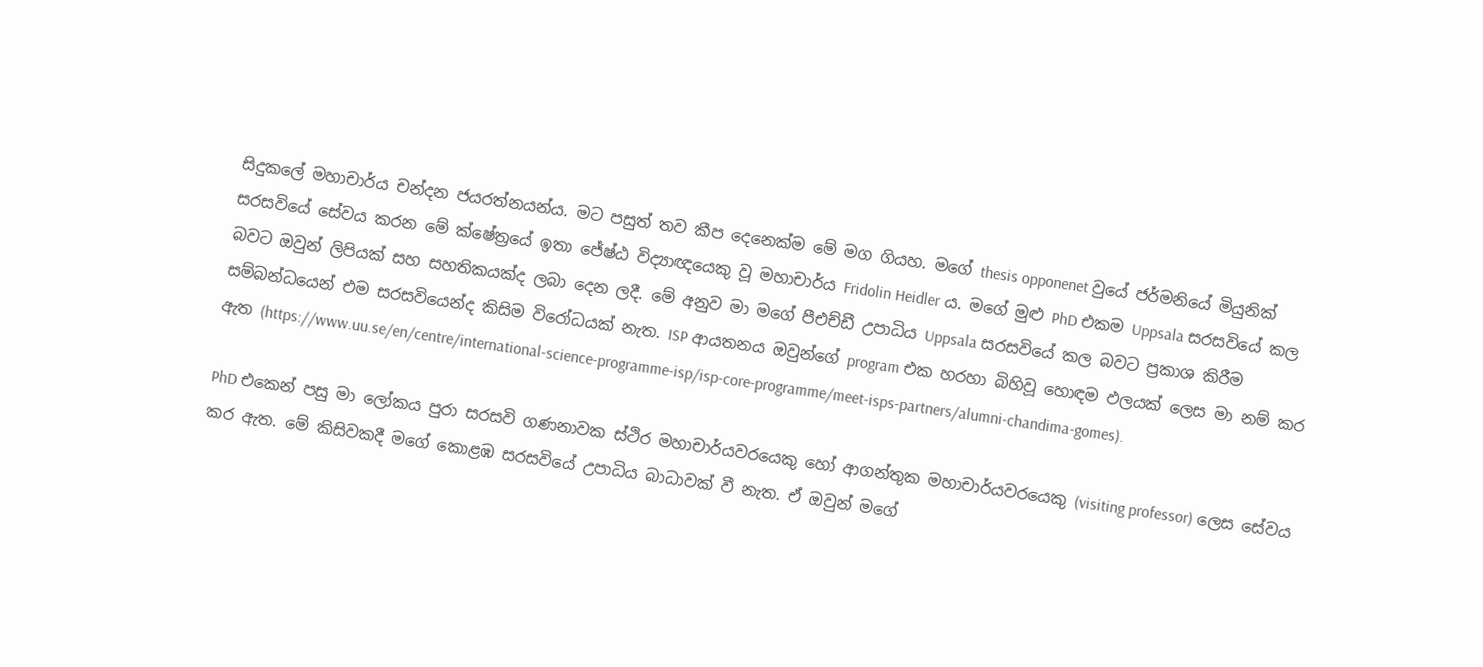සිදුකලේ මහාචාර්ය චන්දන ජයරත්නයන්ය. මට පසුත් තව කීප දෙනෙක්ම මේ මග ගියහ. මගේ thesis opponenet වුයේ ජර්මනියේ මියුනික් සරසවියේ සේවය කරන මේ ක්ෂේත්‍රයේ ඉතා ජේෂ්ඨ විද්‍යාඥයෙකු වූ මහාචාර්ය Fridolin Heidler ය. මගේ මුළු PhD එකම Uppsala සරසවියේ කල බවට ඔවුන් ලිපියක් සහ සහතිකයක්ද ලබා දෙන ලදී. මේ අනුව මා මගේ පීඑච්ඩී උපාධිය Uppsala සරසවියේ කල බවට ප්‍රකාශ කිරීම සම්බන්ධයෙන් එම සරසවියෙන්ද කිසිම විරෝධයක් නැත. ISP ආයතනය ඔවුන්ගේ program එක හරහා බිහිවූ හොඳම ඵලයක් ලෙස මා නම් කර ඇත (https://www.uu.se/en/centre/international-science-programme-isp/isp-core-programme/meet-isps-partners/alumni-chandima-gomes).

PhD එකෙන් පසු මා ලෝකය පුරා සරසවි ගණනාවක ස්ථිර මහාචාර්යවරයෙකු හෝ ආගන්තුක මහාචාර්යවරයෙකු (visiting professor) ලෙස සේවය කර ඇත. මේ කිසිවකදී මගේ කොළඹ සරසවියේ උපාධිය බාධාවක් වී නැත. ඒ ඔවුන් මගේ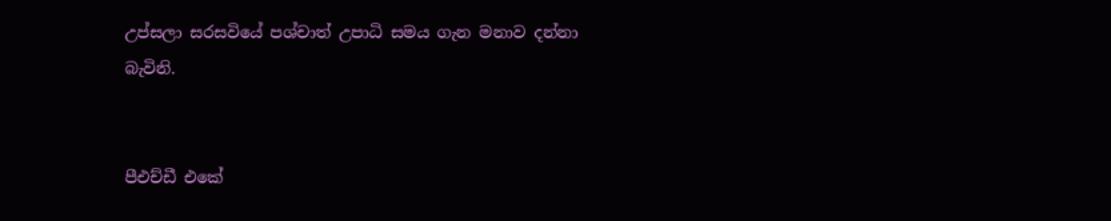උප්සලා සරසවියේ පශ්චාත් උපාධි සමය ගැන මනාව දන්නා බැවිනි.


පීඑච්ඩී එකේ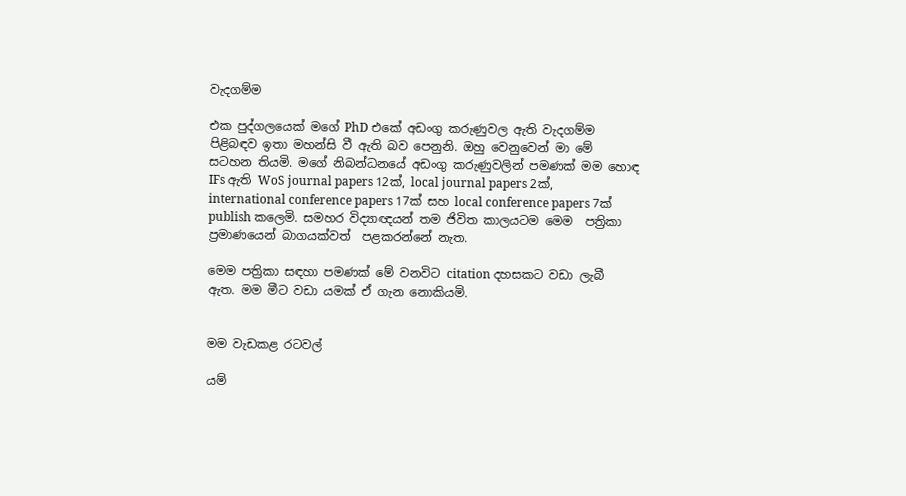වැදගම්ම

එක පුද්ගලයෙක් මගේ PhD එකේ අඩංගු කරුණුවල ඇති වැදගම්ම පිළිබඳව ඉතා මහන්සි වී ඇති බව පෙනුනි. ඔහු වෙනුවෙන් මා මේ සටහන තියමි. මගේ නිබන්ධනයේ අඩංගු කරුණුවලින් පමණක් මම හොඳ IFs ඇති WoS journal papers 12ක්, local journal papers 2ක්, international conference papers 17ක් සහ local conference papers 7ක් publish කලෙමි. සමහර විද්‍යාඥයන් තම ජිවිත කාලයටම මෙම  පත්‍රිකා ප්‍රමාණයෙන් බාගයක්වත්  පළකරන්නේ නැත.

මෙම පත්‍රිකා සඳහා පමණක් මේ වනවිට citation දහසකට වඩා ලැබී ඇත. මම මීට වඩා යමක් ඒ ගැන නොකියමි.


මම වැඩකළ රටවල්

යම්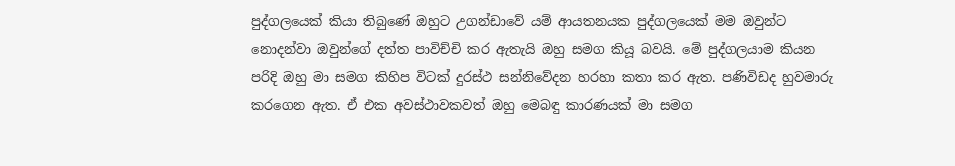පුද්ගලයෙක් කියා තිබුණේ ඔහුට උගන්ඩාවේ යම් ආයතනයක පුද්ගලයෙක් මම ඔවුන්ට නොදන්වා ඔවුන්ගේ දත්ත පාවිච්චි කර ඇතැයි ඔහු සමග කියූ බවයි. මේ පුද්ගලයාම කියන පරිදි ඔහු මා සමග කිහිප විටක් දුරස්ථ සන්නිවේදන හරහා කතා කර ඇත. පණිවිඩද හුවමාරු කරගෙන ඇත. ඒ එක අවස්ථාවකවත් ඔහු මෙබඳු කාරණයක් මා සමග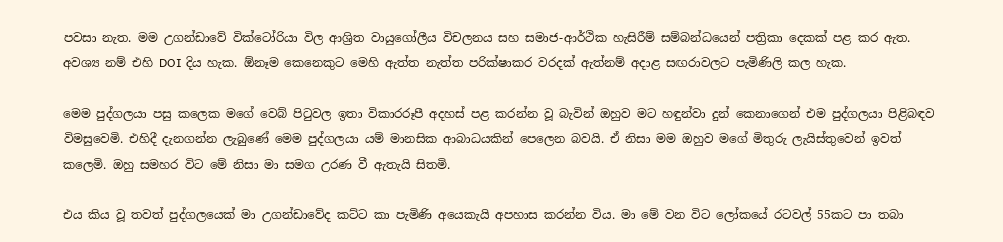පවසා නැත. මම උගන්ඩාවේ වික්ටෝරියා විල ආශ්‍රිත වායුගෝලීය විචලනය සහ සමාජ-ආර්ථික හැසිරීම් සම්බන්ධයෙන් පත්‍රිකා දෙකක් පළ කර ඇත. අවශ්‍ය නම් එහි DOI දිය හැක. ඕනෑම කෙනෙකුට මෙහි ඇත්ත නැත්ත පරික්ෂාකර වරදක් ඇත්නම් අදාළ සඟරාවලට පැමිණිලි කල හැක.

මෙම පුද්ගලයා පසු කලෙක මගේ වෙබ් පිටුවල ඉතා විකාරරූපී අදහස් පළ කරන්න වූ බැවින් ඔහුව මට හඳුන්වා දුන් කෙනාගෙන් එම පුද්ගලයා පිළිබඳව විමසුවෙමි. එහිදී දැනගන්න ලැබුණේ මෙම පුද්ගලයා යම් මානසික ආබාධයකින් පෙලෙන බවයි. ඒ නිසා මම ඔහුව මගේ මිතුරු ලැයිස්තුවෙන් ඉවත් කලෙමි. ඔහු සමහර විට මේ නිසා මා සමග උරණ වී ඇතැයි සිතමි.

එය කිය වූ තවත් පුද්ගලයෙක් මා උගන්ඩාවේද කට්ට කා පැමිණි අයෙකැයි අපහාස කරන්න විය. මා මේ වන විට ලෝකයේ රටවල් 55කට පා තබා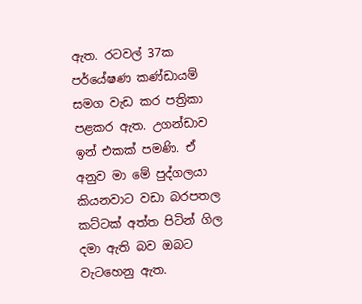ඇත. රටවල් 37ක පර්යේෂණ කණ්ඩායම් සමග වැඩ කර පත්‍රිකා පළකර ඇත. උගන්ඩාව ඉන් එකක් පමණි. ඒ අනුව මා මේ පුද්ගලයා කියනවාට වඩා බරපතල කට්ටක් අත්ත පිටින් ගිල දමා ඇති බව ඔබට වැටහෙනු ඇත.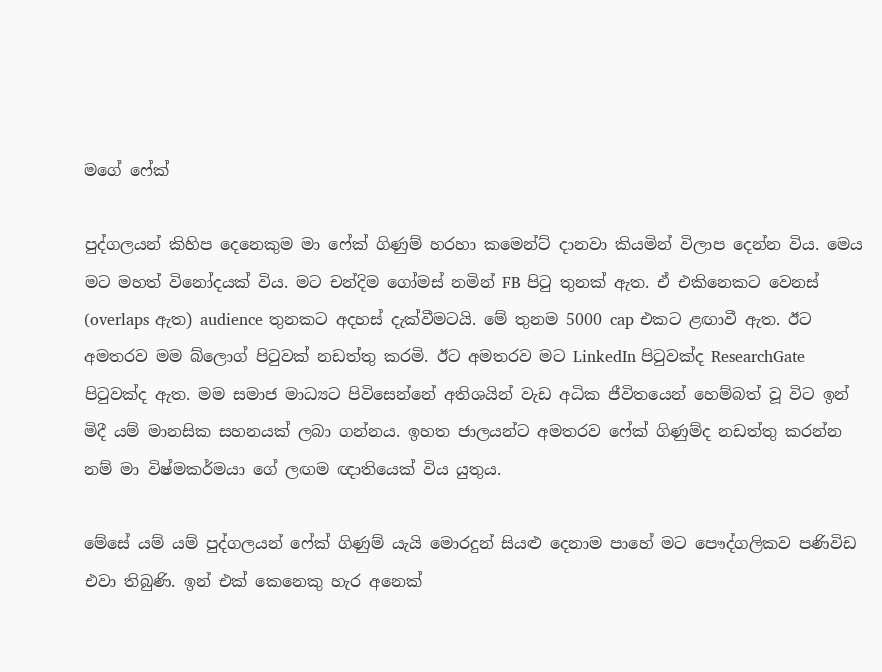මගේ ෆේක්

පුද්ගලයන් කිහිප දෙනෙකුම මා ෆේක් ගිණුම් හරහා කමෙන්ට් දානවා කියමින් විලාප දෙන්න විය. මෙය මට මහත් විනෝදයක් විය. මට චන්දිම ගෝමස් නමින් FB පිටු තුනක් ඇත. ඒ එකිනෙකට වෙනස් (overlaps ඇත) audience තුනකට අදහස් දැක්වීමටයි. මේ තුනම 5000 cap එකට ළඟාවී ඇත. ඊට අමතරව මම බ්ලොග් පිටුවක් නඩත්තු කරමි. ඊට අමතරව මට LinkedIn පිටුවක්ද ResearchGate පිටුවක්ද ඇත. මම සමාජ මාධ්‍යට පිවිසෙන්නේ අතිශයින් වැඩ අධික ජීවිතයෙන් හෙම්බත් වූ විට ඉන් මිදී යම් මානසික සහනයක් ලබා ගන්නය. ඉහත ජාලයන්ට අමතරව ෆේක් ගිණුම්ද නඩත්තු කරන්න නම් මා විෂ්මකර්මයා ගේ ලඟම ඥාතියෙක් විය යුතුය.

මේසේ යම් යම් පුද්ගලයන් ෆේක් ගිණුම් යැයි මොරදුන් සියළු දෙනාම පාහේ මට පෞද්ගලිකව පණිවිඩ එවා තිබුණි. ඉන් එක් කෙනෙකු හැර අනෙක්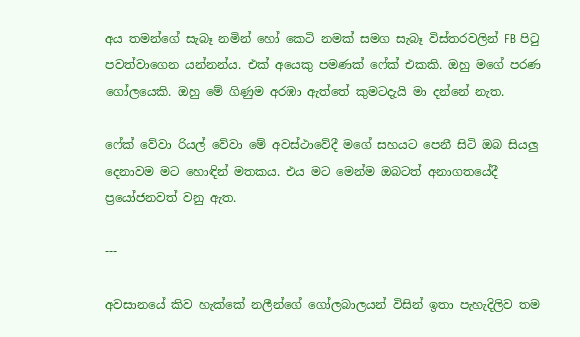අය තමන්ගේ සැබෑ නමින් හෝ කෙටි නමක් සමග සැබෑ විස්තරවලින් FB පිටු පවත්වාගෙන යන්නන්ය. එක් අයෙකු පමණක් ෆේක් එකකි. ඔහු මගේ පරණ ගෝලයෙකි. ඔහු මේ ගිණුම අරඹා ඇත්තේ කුමටදැයි මා දන්නේ නැත.

ෆේක් වේවා රියල් වේවා මේ අවස්ථාවේදී මගේ සහයට පෙනී සිටි ඔබ සියලු දෙනාවම මට හොඳින් මතකය. එය මට මෙන්ම ඔබටත් අනාගතයේදී ප්‍රයෝජනවත් වනු ඇත.

---

අවසානයේ කිව හැක්කේ නලීන්ගේ ගෝලබාලයන් විසින් ඉතා පැහැදිලිව තම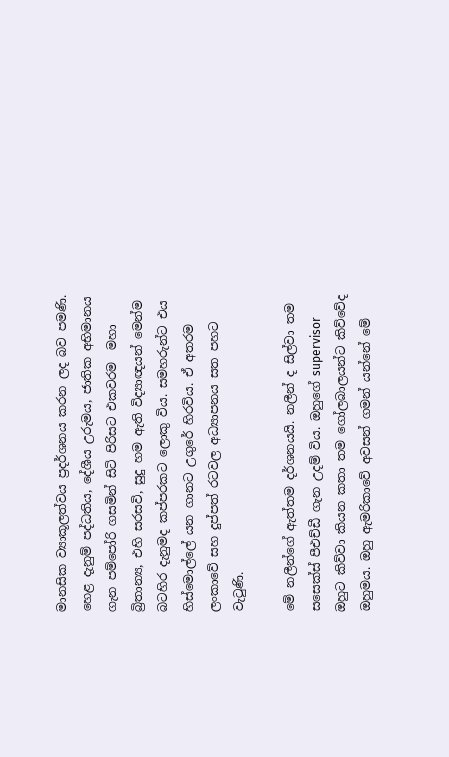මානසික ව්‍යාකූලත්වය ප්‍රදර්ශනය කරන ලද බව පමණි. හෙළ දැනුම් පද්ධතිය, දේශීය උරුමය, ජාතික අභිමානය ගැන පම්පෝරි ගසමින් සිටි පිරිසට එකවරම  මහා බ්‍රිතාන්‍ය, එහි සරසවි, සුදු හම ඇති විද්‍යාඥයන් මෙන්ම බටහිර දැනුමද කප්පරකට ලොකු විය. සමහරුන්ට එය හිස්මොල්ලේ යන ගානට උගුරේ හිරවිය. ඒ අතරම ලංකාවේ සහ දුප්පත් රටවල අධ්‍යාපනය සත පහට වැටුණි.

මේ නලීන්ගේ ඇත්තම දර්ශනයයි. නලීන් ද සිල්වා තම සසෙක්ස් පීඑච්ඩී ගැන උදම් විය. ඔහුගේ supervisor ඔහුට කිව්වා කියන කතා තම ගෝලබාලයන්ට කිව්වේද ඔහුමය. ඔහු ඇමරිකාවේ අවසන් ගමන් යන්නේ මේ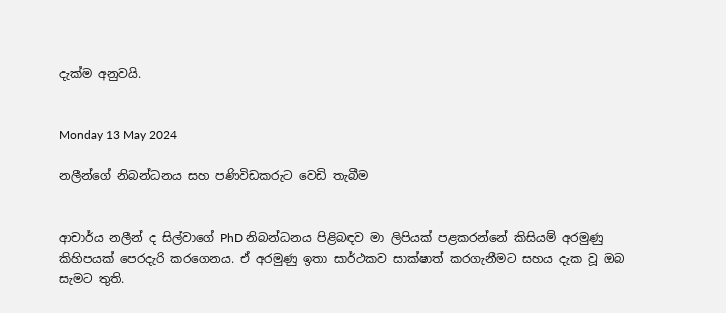දැක්ම අනුවයි.


Monday 13 May 2024

නලීන්ගේ නිබන්ධනය සහ පණිවිඩකරුට වෙඩි තැබීම


ආචාර්ය නලීන් ද සිල්වාගේ PhD නිබන්ධනය පිළිබඳව මා ලිපියක් පළකරන්නේ කිසියම් අරමුණු කිහිපයක් පෙරදැරි කරගෙනය. ඒ අරමුණු ඉතා සාර්ථකව සාක්ෂාත් කරගැනීමට සහය දැක වූ ඔබ සැමට තුති.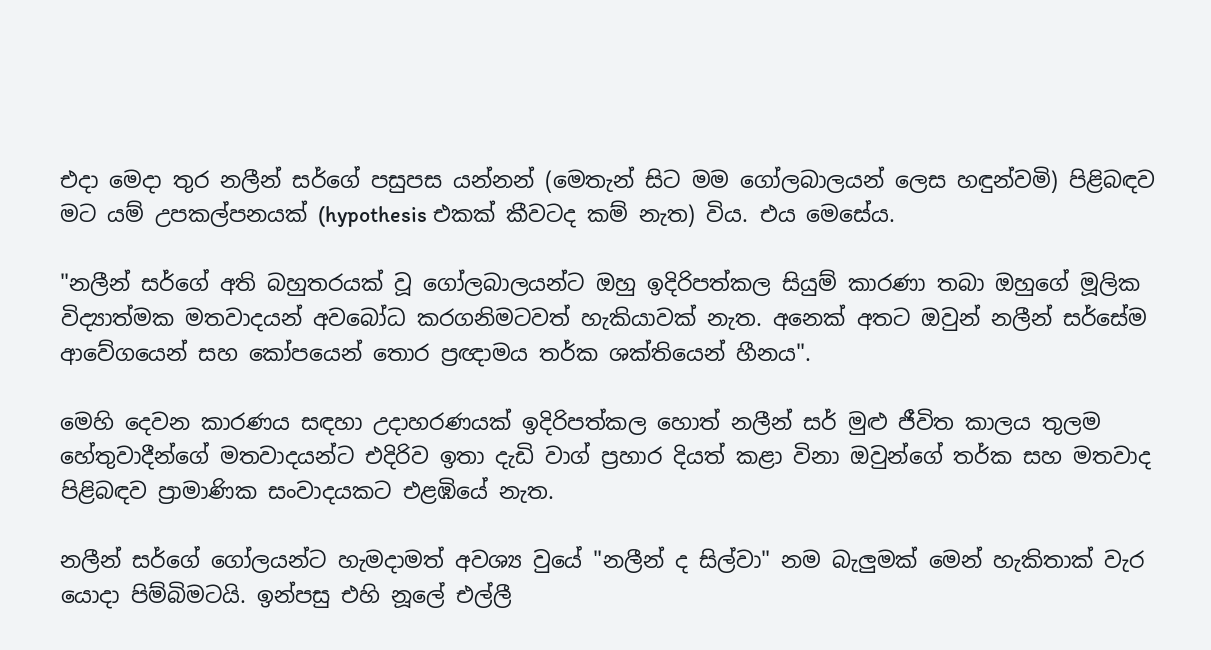එදා මෙදා තුර නලීන් සර්ගේ පසුපස යන්නන් (මෙතැන් සිට මම ගෝලබාලයන් ලෙස හඳුන්වමි) පිළිබඳව මට යම් උපකල්පනයක් (hypothesis එකක් කීවටද කම් නැත) විය. එය මෙසේය.

"නලීන් සර්ගේ අති බහුතරයක් වූ ගෝලබාලයන්ට ඔහු ඉදිරිපත්කල සියුම් කාරණා තබා ඔහුගේ මූලික විද්‍යාත්මක මතවාදයන් අවබෝධ කරගනිමටවත් හැකියාවක් නැත. අනෙක් අතට ඔවුන් නලීන් සර්සේම ආවේගයෙන් සහ කෝපයෙන් තොර ප්‍රඥාමය තර්ක ශක්තියෙන් හීනය".

මෙහි දෙවන කාරණය සඳහා උදාහරණයක් ඉදිරිපත්කල හොත් නලීන් සර් මුළු ජීවිත කාලය තුලම හේතුවාදීන්ගේ මතවාදයන්ට එදිරිව ඉතා දැඩි වාග් ප්‍රහාර දියත් කළා විනා ඔවුන්ගේ තර්ක සහ මතවාද පිළිබඳව ප්‍රාමාණික සංවාදයකට එළඹියේ නැත.

නලීන් සර්ගේ ගෝලයන්ට හැමදාමත් අවශ්‍ය වුයේ "නලීන් ද සිල්වා" නම බැලුමක් මෙන් හැකිතාක් වැර යොදා පිම්බිමටයි. ඉන්පසු එහි නූලේ එල්ලී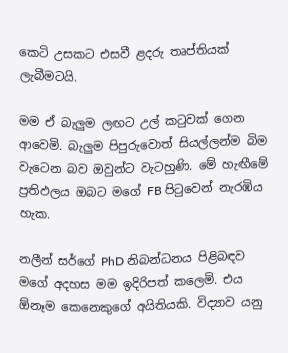කෙටි උසකට එසවී ළදරු තෘප්තියක් ලැබීමටයි.

මම ඒ බැලුම ලඟට උල් කටුවක් ගෙන ආවෙමි. බැලුම පිපුරුවොත් සියල්ලන්ම බිම වැටෙන බව ඔවුන්ට වැටහුණි. මේ හැඟීමේ ප්‍රතිඵලය ඔබට මගේ FB පිටුවෙන් නැරඹිය හැක.

නලීන් සර්ගේ PhD නිබන්ධනය පිළිබඳව මගේ අදහස මම ඉදිරිපත් කලෙමි. එය ඕනෑම කෙනෙකුගේ අයිතියකි. විද්‍යාව යනු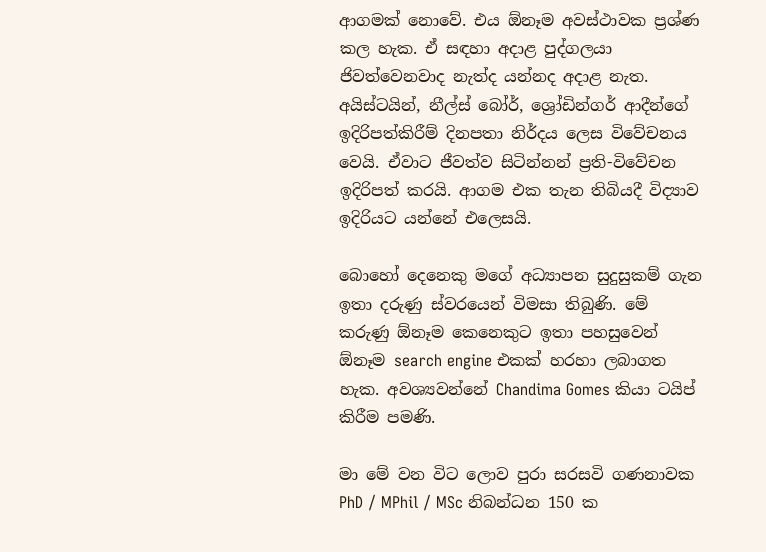ආගමක් නොවේ. එය ඕනෑම අවස්ථාවක ප්‍රශ්ණ කල හැක. ඒ සඳහා අදාළ පුද්ගලයා ජිවත්වෙනවාද නැත්ද යන්නද අදාළ නැත. අයිස්ටයින්, නීල්ස් බෝර්, ශ්‍රෝඩින්ගර් ආදීන්ගේ ඉදිරිපත්කිරීම් දිනපතා නිර්දය ලෙස විවේචනය වෙයි. ඒවාට ජීවත්ව සිටින්නන් ප්‍රති-විවේචන ඉදිරිපත් කරයි. ආගම එක තැන තිබියදී විද්‍යාව ඉදිරියට යන්නේ එලෙසයි.

බොහෝ දෙනෙකු මගේ අධ්‍යාපන සුදුසුකම් ගැන ඉතා දරුණු ස්වරයෙන් විමසා තිබුණි. මේ කරුණු ඕනෑම කෙනෙකුට ඉතා පහසුවෙන් ඕනෑම search engine එකක් හරහා ලබාගත හැක. අවශ්‍යවන්නේ Chandima Gomes කියා ටයිප් කිරීම පමණි.

මා මේ වන විට ලොව පුරා සරසවි ගණනාවක  PhD / MPhil / MSc නිබන්ධන 150 ක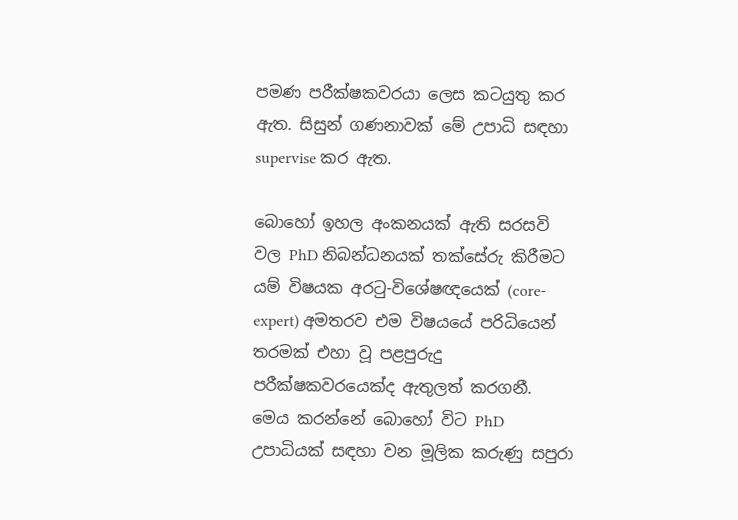පමණ පරීක්ෂකවරයා ලෙස කටයුතු කර ඇත. සිසුන් ගණනාවක් මේ උපාධි සඳහා supervise කර ඇත.

බොහෝ ඉහල අංකනයක් ඇති සරසවි වල PhD නිබන්ධනයක් තක්සේරු කිරීමට යම් විෂයක අරටු-විශේෂඥයෙක් (core-expert) අමතරව එම විෂයයේ පරිධියෙන් තරමක් එහා වූ පළපුරුදු පරීක්ෂකවරයෙක්ද ඇතුලත් කරගනී. මෙය කරන්නේ බොහෝ විට PhD උපාධියක් සඳහා වන මූලික කරුණු සපුරා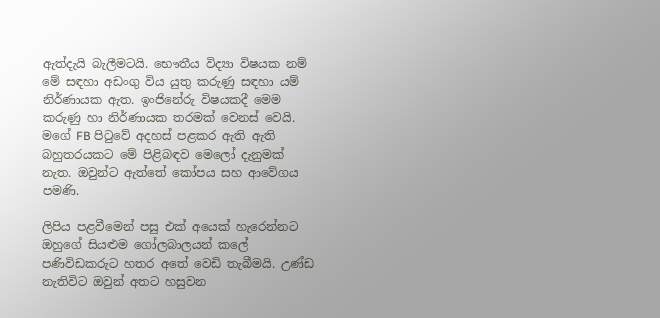ඇත්දැයි බැලීමටයි. භෞතීය විද්‍යා විෂයක නම් මේ සඳහා අඩංගු විය යුතු කරුණු සඳහා යම් නිර්ණායක ඇත. ඉංජිනේරු විෂයකදී මෙම කරුණු හා නිර්ණායක තරමක් වෙනස් වෙයි. මගේ FB පිටුවේ අදහස් පළකර ඇති ඇති බහුතරයකට මේ පිළිබඳව මෙලෝ දැනුමක් නැත. ඔවුන්ට ඇත්තේ කෝපය සහ ආවේගය පමණි.

ලිපිය පළවීමෙන් පසු එක් අයෙක් හැරෙන්නට ඔහුගේ සියළුම ගෝලබාලයන් කලේ පණිවිඩකරුට හතර අතේ වෙඩි තැබීමයි. උණ්ඩ නැතිවිට ඔවුන් අතට හසුවන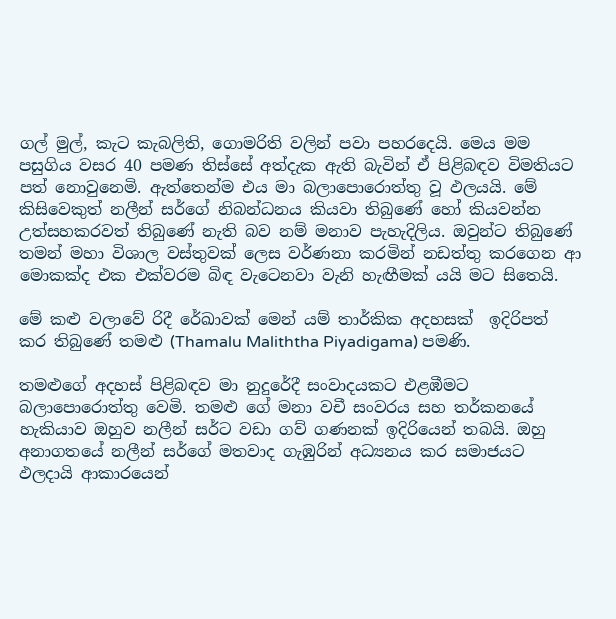ගල් මුල්, කැට කැබලිති, ගොමරිති වලින් පවා පහරදෙයි. මෙය මම පසුගිය වසර 40 පමණ තිස්සේ අත්දැක ඇති බැවින් ඒ පිළිබඳව විමතියට පත් නොවුනෙමි. ඇත්තෙන්ම එය මා බලාපොරොත්තු වූ ඵලයයි. මේ කිසිවෙකුත් නලීන් සර්ගේ නිබන්ධනය කියවා තිබුණේ හෝ කියවන්න උත්සහකරවත් තිබුණේ නැති බව නම් මනාව පැහැදිලිය. ඔවුන්ට තිබුණේ තමන් මහා විශාල වස්තුවක් ලෙස වර්ණනා කරමින් නඩත්තු කරගෙන ආ මොකක්ද එක එක්වරම බිඳ වැටෙනවා වැනි හැඟීමක් යයි මට සිතෙයි.

මේ කළු වලාවේ රිදී රේඛාවක් මෙන් යම් තාර්කික අදහසක්  ඉදිරිපත් කර තිබුණේ තමළු (Thamalu Maliththa Piyadigama) පමණි.

තමළුගේ අදහස් පිළිබඳව මා නුදුරේදී සංවාදයකට එළඹීමට බලාපොරොත්තු වෙමි. තමළු ගේ මනා වචී සංවරය සහ තර්කනයේ හැකියාව ඔහුව නලීන් සර්ට වඩා ගව් ගණනක් ඉදිරියෙන් තබයි. ඔහු අනාගතයේ නලීන් සර්ගේ මතවාද ගැඹුරින් අධ්‍යනය කර සමාජයට ඵලදායි ආකාරයෙන්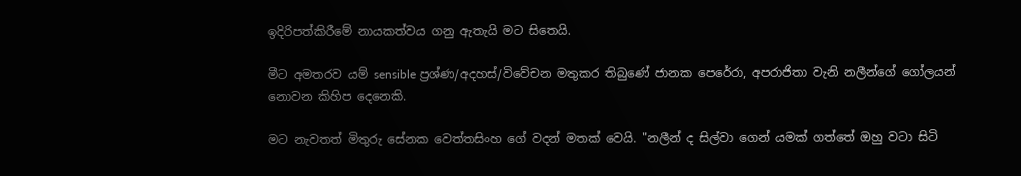ඉදිරිපත්කිරීමේ නායකත්වය ගනු ඇතැයි මට සිතෙයි.

මීට අමතරව යම් sensible ප්‍රශ්ණ/අදහස්/විවේචන මතුකර තිබුණේ ජානක පෙරේරා, අපරාජිතා වැනි නලීන්ගේ ගෝලයන් නොවන කිහිප දෙනෙකි.

මට නැවතත් මිතුරු සේනක වෙත්තසිංහ ගේ වදන් මතක් වෙයි. "නලීන් ද සිල්වා ගෙන් යමක් ගත්තේ ඔහු වටා සිටි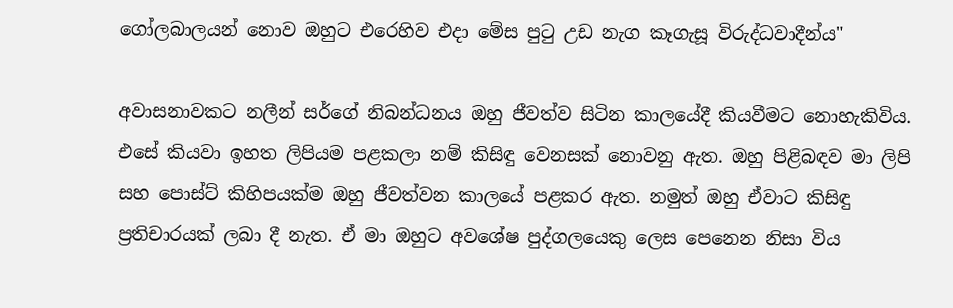ගෝලබාලයන් නොව ඔහුට එරෙහිව එදා මේස පුටු උඩ නැග කෑගැසූ විරුද්ධවාදීන්ය"

අවාසනාවකට නලීන් සර්ගේ නිබන්ධනය ඔහු ජීවත්ව සිටින කාලයේදී කියවීමට නොහැකිවිය. එසේ කියවා ඉහත ලිපියම පළකලා නම් කිසිඳු වෙනසක් නොවනු ඇත. ඔහු පිළිබඳව මා ලිපි සහ පොස්ට් කිහිපයක්ම ඔහු ජීවත්වන කාලයේ පළකර ඇත. නමුත් ඔහු ඒවාට කිසිඳු ප්‍රතිචාරයක් ලබා දී නැත. ඒ මා ඔහුට අවශේෂ පුද්ගලයෙකු ලෙස පෙනෙන නිසා විය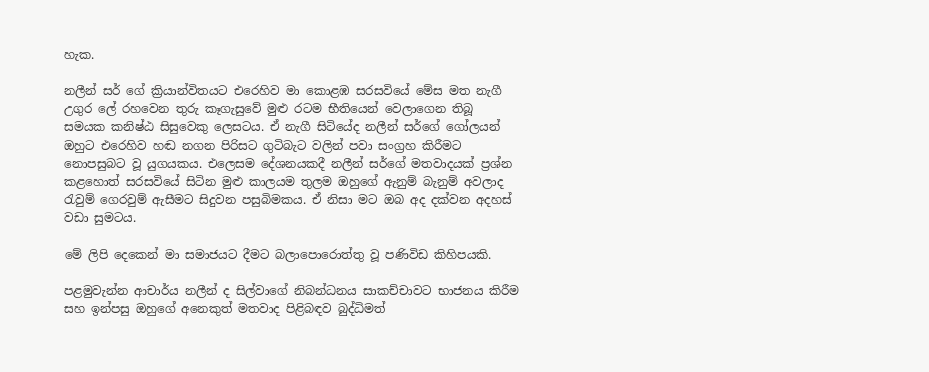හැක.

නලීන් සර් ගේ ක්‍රියාන්විතයට එරෙහිව මා කොළඹ සරසවියේ මේස මත නැගී උගුර ලේ රහවෙන තුරු කෑගැසුවේ මුළු රටම භීතියෙන් වෙලාගෙන තිබූ සමයක කනිෂ්ඨ සිසුවෙකු ලෙසටය. ඒ නැගී සිටියේද නලීන් සර්ගේ ගෝලයන් ඔහුට එරෙහිව හඬ නගන පිරිසට ගුටිබැට වලින් පවා සංග්‍රහ කිරීමට නොපසුබට වූ යුගයකය. එලෙසම දේශනයකදී නලීන් සර්ගේ මතවාදයක් ප්‍රශ්න කළහොත් සරසවියේ සිටින මුළු කාලයම තුලම ඔහුගේ ඇනුම් බැනුම් අවලාද රැවුම් ගෙරවුම් ඇසීමට සිදුවන පසුබිමකය. ඒ නිසා මට ඔබ අද දක්වන අදහස් වඩා සුමටය.

මේ ලිපි දෙකෙන් මා සමාජයට දීමට බලාපොරොත්තු වූ පණිවිඩ කිහිපයකි.

පළමුවැන්න ආචාර්ය නලීන් ද සිල්වාගේ නිබන්ධනය සාකච්චාවට භාජනය කිරීම සහ ඉන්පසු ඔහුගේ අනෙකුත් මතවාද පිළිබඳව බුද්ධිමත්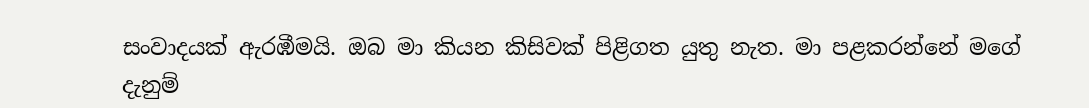සංවාදයක් ඇරඹීමයි. ඔබ මා කියන කිසිවක් පිළිගත යුතු නැත. මා පළකරන්නේ මගේ දැනුම්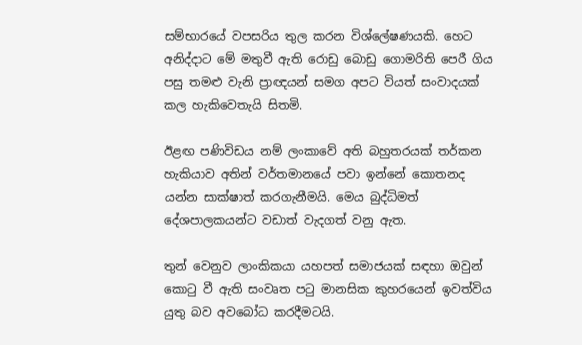සම්භාරයේ වපසරිය තුල කරන විශ්ලේෂණයකි. හෙට අනිද්දාට මේ මතුවී ඇති රොඩු බොඩු ගොමරිති පෙරී ගිය පසු තමළු වැනි ප්‍රාඥයන් සමග අපට වියත් සංවාදයක් කල හැකිවෙතැයි සිතමි.

ඊළඟ පණිවිඩය නම් ලංකාවේ අති බහුතරයක් තර්කන හැකියාව අතින් වර්තමානයේ පවා ඉන්නේ කොතනද යන්න සාක්ෂාත් කරගැනීමයි. මෙය බුද්ධිමත් දේශපාලකයන්ට වඩාත් වැදගත් වනු ඇත.

තුන් වෙනුව ලාංකිකයා යහපත් සමාජයක් සඳහා ඔවුන් කොටු වී ඇති සංවෘත පටු මානසික කුහරයෙන් ඉවත්විය යුතු බව අවබෝධ කරදීමටයි.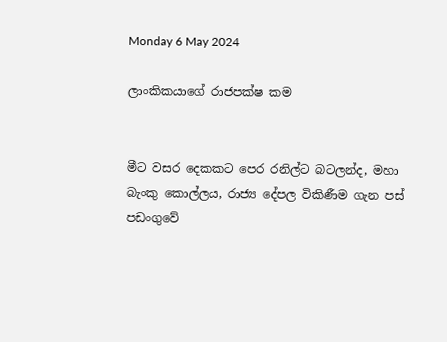Monday 6 May 2024

ලාංකිකයාගේ රාජපක්ෂ කම


මීට වසර දෙකකට පෙර රනිල්ට බටලන්ද, මහා බැංකු කොල්ලය, රාජ්‍ය දේපල විකිණීම ගැන පස් පඩංගුවේ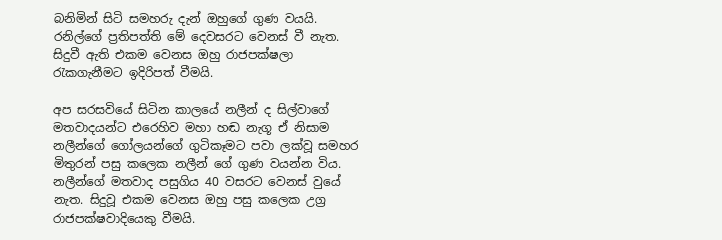බනිමින් සිටි සමහරු දැන් ඔහුගේ ගුණ වයයි. රනිල්ගේ ප්‍රතිපත්ති මේ දෙවසරට වෙනස් වී නැත. සිදුවී ඇති එකම වෙනස ඔහු රාජපක්ෂලා රැකගැනීමට ඉදිරිපත් වීමයි.

අප සරසවියේ සිටින කාලයේ නලීන් ද සිල්වාගේ මතවාදයන්ට එරෙහිව මහා හඬ නැගූ ඒ නිසාම නලීන්ගේ ගෝලයන්ගේ ගුටිකෑමට පවා ලක්වූ සමහර මිතුරන් පසු කලෙක නලීන් ගේ ගුණ වයන්න විය. නලීන්ගේ මතවාද පසුගිය 40 වසරට වෙනස් වුයේ නැත. සිදුවූ එකම වෙනස ඔහු පසු කලෙක උග්‍ර රාජපක්ෂවාදියෙකු වීමයි.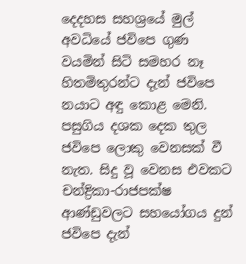දෙදහස සහශ්‍රයේ මුල් අවධියේ ජවිපෙ ගුණ වයමින් සිටි සමහර නෑ හිතමිතුරන්ට දැන් ජවිපෙ නයාට අඳු කොළ මෙනි. පසුගිය දශක දෙක තුල ජවිපෙ ලොකු වෙනසක් වී නැත. සිදු වූ වෙනස එවකට චන්ද්‍රිකා-රාජපක්ෂ ආණ්ඩුවලට සහයෝගය දුන් ජවිපෙ දැන්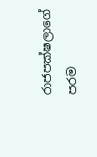රාජපක්ෂලාගේ පරම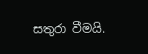සතුරා වීමයි.